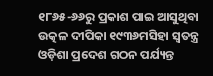୧୮୬୫-୬୬ରୁ ପ୍ରକାଶ ପାଇ ଆସୁଥିବା ଉତ୍କଳ ଦୀପିକା ୧୯୩୬ମସିହା ସ୍ୱତନ୍ତ୍ର ଓଡ଼ିଶା ପ୍ରଦେଶ ଗଠନ ପର୍ଯ୍ୟନ୍ତ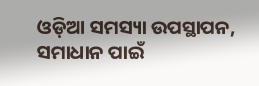ଓଡ଼ିଆ ସମସ୍ୟା ଉପସ୍ଥାପନ, ସମାଧାନ ପାଇଁ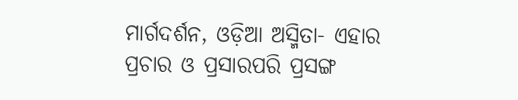ମାର୍ଗଦର୍ଶନ, ଓଡ଼ିଆ ଅସ୍ମିତା- ଏହାର ପ୍ରଚାର ଓ ପ୍ରସାରପରି ପ୍ରସଙ୍ଗ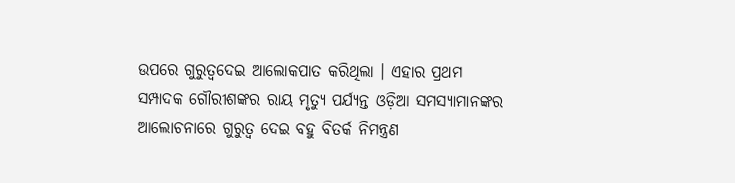ଉପରେ ଗୁରୁତ୍ୱଦେଇ ଆଲୋକପାତ କରିଥିଲା । ଏହାର ପ୍ରଥମ ସମ୍ପାଦକ ଗୌରୀଶଙ୍କର ରାୟ ମୃତ୍ୟୁ ପର୍ଯ୍ୟନ୍ତ ଓଡ଼ିଆ ସମସ୍ୟାମାନଙ୍କର ଆଲୋଚନାରେ ଗୁରୁତ୍ୱ ଦେଇ ବହୁ ବିତର୍କ ନିମନ୍ତ୍ରଣ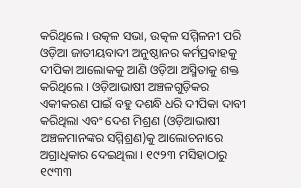କରିଥିଲେ । ଉତ୍କଳ ସଭା, ଉତ୍କଳ ସମ୍ମିଳନୀ ପରି ଓଡ଼ିଆ ଜାତୀୟବାଦୀ ଅନୁଷ୍ଠାନର କର୍ମପ୍ରବାହକୁ ଦୀପିକା ଆଲୋକକୁ ଆଣି ଓଡ଼ିଆ ଅସ୍ମିତାକୁ ଶକ୍ତ କରିଥିଲେ । ଓଡ଼ିଆଭାଷୀ ଅଞ୍ଚଳଗୁଡ଼ିକର ଏକୀକରଣ ପାଇଁ ବହୁ ଦଶନ୍ଧି ଧରି ଦୀପିକା ଦାବୀ କରିଥିଲା ଏବଂ ଦେଶ ମିଶ୍ରଣ (ଓଡ଼ିଆଭାଷୀ ଅଞ୍ଚଳମାନଙ୍କର ସମ୍ମିଶ୍ରଣ)କୁ ଆଲୋଚନାରେ ଅଗ୍ରାଧିକାର ଦେଇଥିଲା । ୧୯୨୩ ମସିହାଠାରୁ ୧୯୩୩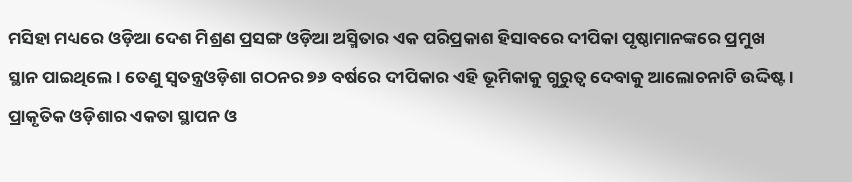ମସିହା ମଧ୍ୟରେ ଓଡ଼ିଆ ଦେଶ ମିଶ୍ରଣ ପ୍ରସଙ୍ଗ ଓଡ଼ିଆ ଅସ୍ମିତାର ଏକ ପରିପ୍ରକାଶ ହିସାବରେ ଦୀପିକା ପୃଷ୍ଠାମାନଙ୍କରେ ପ୍ରମୁଖ ସ୍ଥାନ ପାଇଥିଲେ । ତେଣୁ ସ୍ୱତନ୍ତ୍ରଓଡ଼ିଶା ଗଠନର ୭୬ ବର୍ଷରେ ଦୀପିକାର ଏହି ଭୂମିକାକୁ ଗୁରୁତ୍ୱ ଦେବାକୁ ଆଲୋଚନାଟି ଉଦ୍ଦିଷ୍ଟ ।
ପ୍ରାକୃତିକ ଓଡ଼ିଶାର ଏକତା ସ୍ଥାପନ ଓ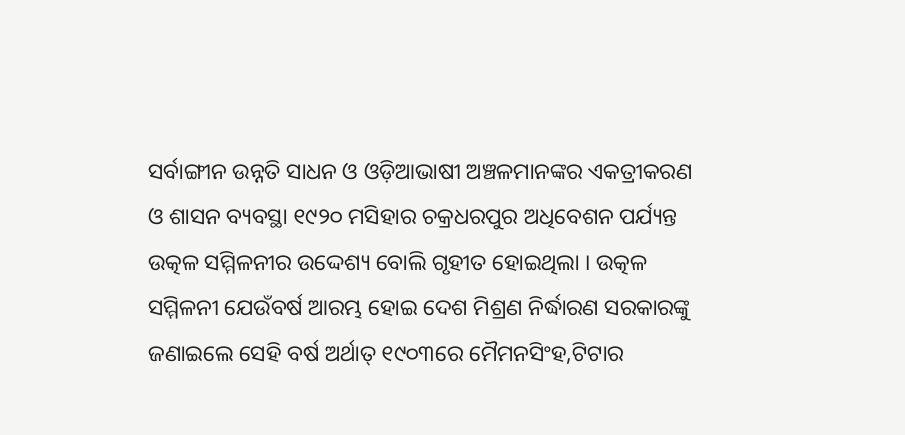ସର୍ବାଙ୍ଗୀନ ଉନ୍ନତି ସାଧନ ଓ ଓଡ଼ିଆଭାଷୀ ଅଞ୍ଚଳମାନଙ୍କର ଏକତ୍ରୀକରଣ ଓ ଶାସନ ବ୍ୟବସ୍ଥା ୧୯୨୦ ମସିହାର ଚକ୍ରଧରପୁର ଅଧିବେଶନ ପର୍ଯ୍ୟନ୍ତ ଉତ୍କଳ ସମ୍ମିଳନୀର ଉଦ୍ଦେଶ୍ୟ ବୋଲି ଗୃହୀତ ହୋଇଥିଲା । ଉତ୍କଳ ସମ୍ମିଳନୀ ଯେଉଁବର୍ଷ ଆରମ୍ଭ ହୋଇ ଦେଶ ମିଶ୍ରଣ ନିର୍ଦ୍ଧାରଣ ସରକାରଙ୍କୁ ଜଣାଇଲେ ସେହି ବର୍ଷ ଅର୍ଥାତ୍ ୧୯୦୩ରେ ମୈମନସିଂହ,ଟିଟାର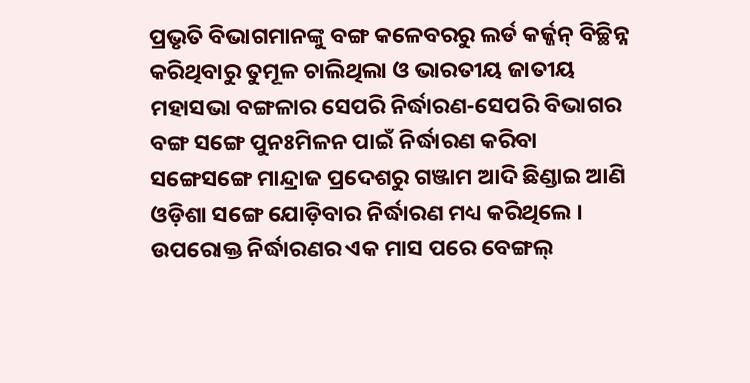ପ୍ରଭୃତି ବିଭାଗମାନଙ୍କୁ ବଙ୍ଗ କଳେବରରୁ ଲର୍ଡ କର୍ଜ୍ଜନ୍ ବିଚ୍ଛିନ୍ନ କରିଥିବାରୁ ତୁମୂଳ ଚାଲିଥିଲା ଓ ଭାରତୀୟ ଜାତୀୟ ମହାସଭା ବଙ୍ଗଳାର ସେପରି ନିର୍ଦ୍ଧାରଣ-ସେପରି ବିଭାଗର ବଙ୍ଗ ସଙ୍ଗେ ପୁନଃମିଳନ ପାଇଁ ନିର୍ଦ୍ଧାରଣ କରିବା ସଙ୍ଗେସଙ୍ଗେ ମାନ୍ଦ୍ରାଜ ପ୍ରଦେଶରୁ ଗଞ୍ଜାମ ଆଦି ଛିଣ୍ଡାଇ ଆଣି ଓଡ଼ିଶା ସଙ୍ଗେ ଯୋଡ଼ିବାର ନିର୍ଦ୍ଧାରଣ ମଧ୍ୟ କରିଥିଲେ । ଉପରୋକ୍ତ ନିର୍ଦ୍ଧାରଣର ଏକ ମାସ ପରେ ବେଙ୍ଗଲ୍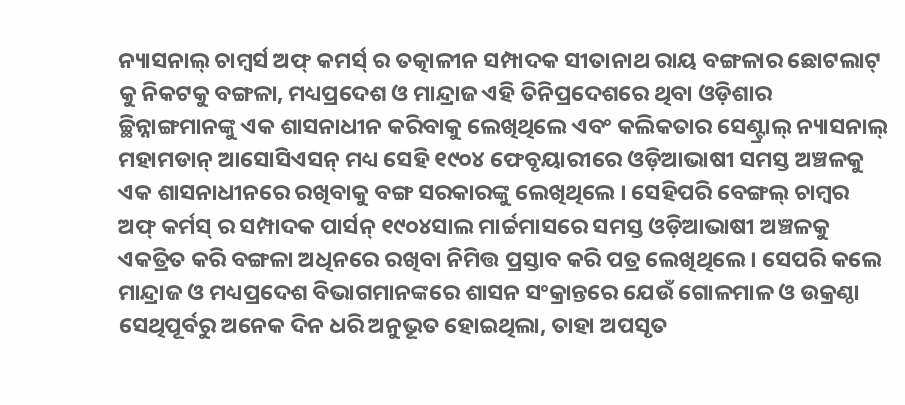ନ୍ୟାସନାଲ୍ ଚାମ୍ବର୍ସ ଅଫ୍ କମର୍ସ୍ ର ତତ୍କାଳୀନ ସମ୍ପାଦକ ସୀତାନାଥ ରାୟ ବଙ୍ଗଳାର ଛୋଟଲାଟ୍ କୁ ନିକଟକୁ ବଙ୍ଗଳା, ମଧ୍ୟପ୍ରଦେଶ ଓ ମାନ୍ଦ୍ରାଜ ଏହି ତିନିପ୍ରଦେଶରେ ଥିବା ଓଡ଼ିଶାର ଚ୍ଛିନ୍ନାଙ୍ଗମାନଙ୍କୁ ଏକ ଶାସନାଧୀନ କରିବାକୁ ଲେଖିଥିଲେ ଏବଂ କଲିକତାର ସେଣ୍ଟ୍ରାଲ୍ ନ୍ୟାସନାଲ୍ ମହାମଡାନ୍ ଆସୋସିଏସନ୍ ମଧ୍ୟ ସେହି ୧୯୦୪ ଫେବୃୟାରୀରେ ଓଡ଼ିଆଭାଷୀ ସମସ୍ତ ଅଞ୍ଚଳକୁ ଏକ ଶାସନାଧୀନରେ ରଖିବାକୁ ବଙ୍ଗ ସରକାରଙ୍କୁ ଲେଖିଥିଲେ । ସେହିପରି ବେଙ୍ଗଲ୍ ଚାମ୍ବର ଅଫ୍ କର୍ମସ୍ ର ସମ୍ପାଦକ ପାର୍ସନ୍ ୧୯୦୪ସାଲ ମାର୍ଚ୍ଚମାସରେ ସମସ୍ତ ଓଡ଼ିଆଭାଷୀ ଅଞ୍ଚଳକୁ ଏକତ୍ରିତ କରି ବଙ୍ଗଳା ଅଧିନରେ ରଖିବା ନିମିତ୍ତ ପ୍ରସ୍ତାବ କରି ପତ୍ର ଲେଖିଥିଲେ । ସେପରି କଲେ ମାନ୍ଦ୍ରାଜ ଓ ମଧ୍ୟପ୍ରଦେଶ ବିଭାଗମାନଙ୍କରେ ଶାସନ ସଂକ୍ରାନ୍ତରେ ଯେଉଁ ଗୋଳମାଳ ଓ ଉକ୍ରଣ୍ଠା ସେଥିପୂର୍ବରୁ ଅନେକ ଦିନ ଧରି ଅନୁଭୂତ ହୋଇଥିଲା, ତାହା ଅପସୃତ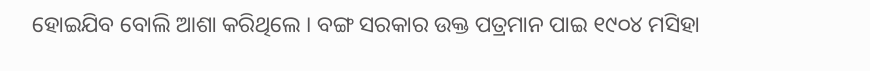ହୋଇଯିବ ବୋଲି ଆଶା କରିଥିଲେ । ବଙ୍ଗ ସରକାର ଉକ୍ତ ପତ୍ରମାନ ପାଇ ୧୯୦୪ ମସିହା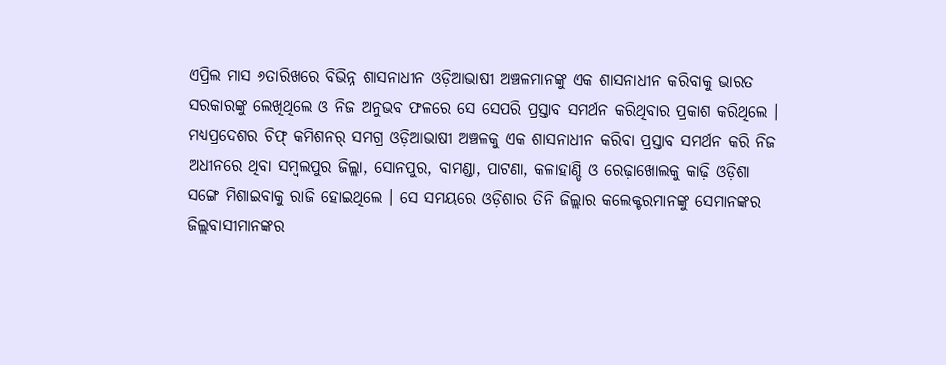ଏପ୍ରିଲ ମାସ ୬ତାରିଖରେ ବିଭିନ୍ନ ଶାସନାଧୀନ ଓଡ଼ିଆଭାଷୀ ଅଞ୍ଚଳମାନଙ୍କୁ ଏକ ଶାସନାଧୀନ କରିବାକୁ ଭାରତ ସରକାରଙ୍କୁ ଲେଖିଥିଲେ ଓ ନିଜ ଅନୁଭବ ଫଳରେ ସେ ସେପରି ପ୍ରସ୍ତାବ ସମର୍ଥନ କରିଥିବାର ପ୍ରକାଶ କରିଥିଲେ । ମଧ୍ୟପ୍ରଦେଶର ଚିଫ୍ କମିଶନର୍ ସମଗ୍ର ଓଡ଼ିଆଭାଷୀ ଅଞ୍ଚଳକୁ ଏକ ଶାସନାଧୀନ କରିବା ପ୍ରସ୍ତାବ ସମର୍ଥନ କରି ନିଜ ଅଧୀନରେ ଥିବା ସମ୍ବଲପୁର ଜିଲ୍ଲା, ସୋନପୁର, ବାମଣ୍ଡା, ପାଟଣା, କଳାହାଣ୍ଡି ଓ ରେଢ଼ାଖୋଲକୁ କାଢ଼ି ଓଡ଼ିଶା ସଙ୍ଗେ ମିଶାଇବାକୁ ରାଜି ହୋଇଥିଲେ । ସେ ସମୟରେ ଓଡ଼ିଶାର ତିନି ଜିଲ୍ଲାର କଲେକ୍ଟରମାନଙ୍କୁ ସେମାନଙ୍କର ଜିଲ୍ଲବାସୀମାନଙ୍କର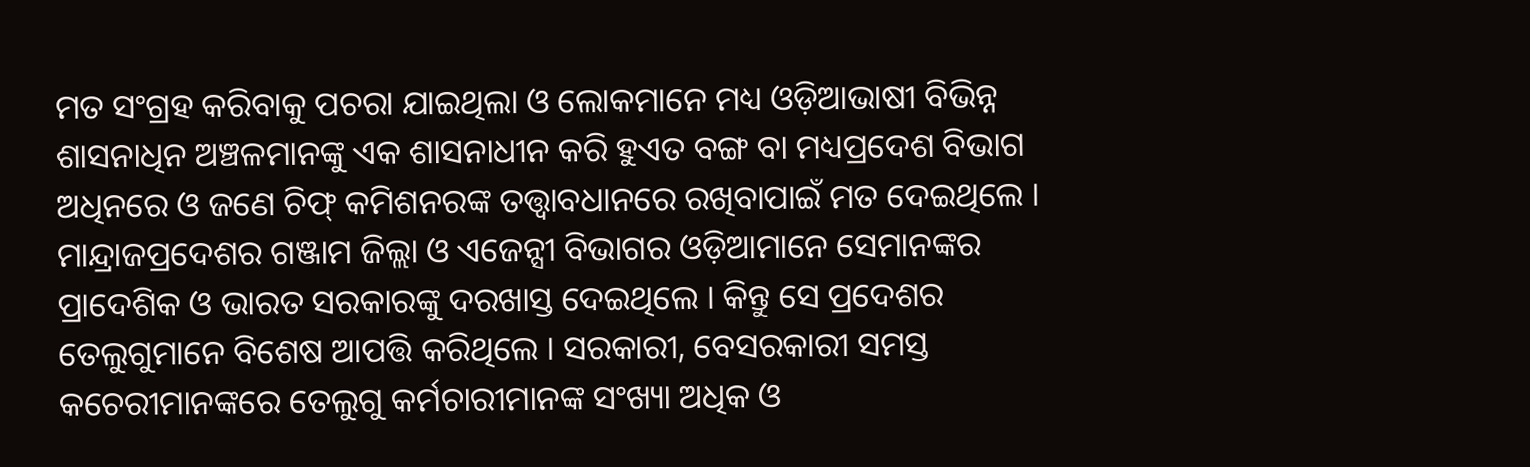ମତ ସଂଗ୍ରହ କରିବାକୁ ପଚରା ଯାଇଥିଲା ଓ ଲୋକମାନେ ମଧ୍ୟ ଓଡ଼ିଆଭାଷୀ ବିଭିନ୍ନ ଶାସନାଧିନ ଅଞ୍ଚଳମାନଙ୍କୁ ଏକ ଶାସନାଧୀନ କରି ହୁଏତ ବଙ୍ଗ ବା ମଧ୍ୟପ୍ରଦେଶ ବିଭାଗ ଅଧିନରେ ଓ ଜଣେ ଚିଫ୍ କମିଶନରଙ୍କ ତତ୍ତ୍ୱାବଧାନରେ ରଖିବାପାଇଁ ମତ ଦେଇଥିଲେ । ମାନ୍ଦ୍ରାଜପ୍ରଦେଶର ଗଞ୍ଜାମ ଜିଲ୍ଲା ଓ ଏଜେନ୍ସୀ ବିଭାଗର ଓଡ଼ିଆମାନେ ସେମାନଙ୍କର ପ୍ରାଦେଶିକ ଓ ଭାରତ ସରକାରଙ୍କୁ ଦରଖାସ୍ତ ଦେଇଥିଲେ । କିନ୍ତୁ ସେ ପ୍ରଦେଶର ତେଲୁଗୁମାନେ ବିଶେଷ ଆପତ୍ତି କରିଥିଲେ । ସରକାରୀ, ବେସରକାରୀ ସମସ୍ତ କଚେରୀମାନଙ୍କରେ ତେଲୁଗୁ କର୍ମଚାରୀମାନଙ୍କ ସଂଖ୍ୟା ଅଧିକ ଓ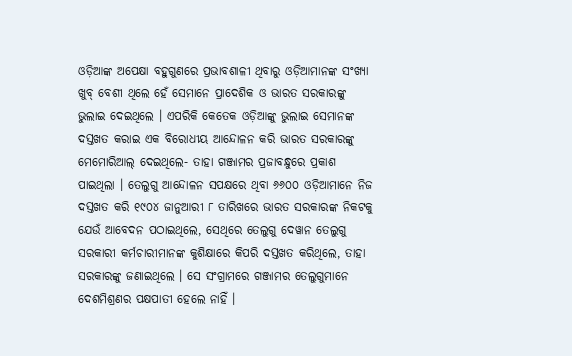ଓଡ଼ିଆଙ୍କ ଅପେକ୍ଷା ବହୁଗୁଣରେ ପ୍ରଭାବଶାଳୀ ଥିବାରୁ ଓଡ଼ିଆମାନଙ୍କ ସଂଖ୍ୟା ଖୁବ୍ ବେଶୀ ଥିଲେ ହେଁ ସେମାନେ ପ୍ରାଦେଶିକ ଓ ଭାରତ ସରକାରଙ୍କୁ ଭୁଲାଇ ଦେଇଥିଲେ । ଏପରିକି କେତେକ ଓଡ଼ିଆଙ୍କୁ ଭୁଲାଇ ସେମାନଙ୍କ ଦସ୍ତଖତ କରାଇ ଏକ ବିରୋଧୀୟ ଆନ୍ଦୋଳନ କରି ଭାରତ ସରକାରଙ୍କୁ ମେମୋରିଆଲ୍ ଦେଇଥିଲେ- ତାହା ଗଞ୍ଜାମର ପ୍ରଜାବନ୍ଧୁରେ ପ୍ରକାଶ ପାଇଥିଲା । ତେଲୁଗୁ ଆନ୍ଦୋଳନ ସପକ୍ଷରେ ଥିବା ୬୬୦୦ ଓଡ଼ିଆମାନେ ନିଜ ଦସ୍ତଖତ କରି ୧୯୦୪ ଜାନୁଆରୀ ୮ ତାରିଖରେ ଭାରତ ସରକାରଙ୍କ ନିକଟକୁ ଯେଉଁ ଆବେଦନ ପଠାଇଥିଲେ, ସେଥିରେ ତେଲୁଗୁ ଦେୱାନ ତେଲୁଗୁ ସରକାରୀ କର୍ମଚାରୀମାନଙ୍କ କୁଶିକ୍ଷାରେ କିପରି ଦସ୍ତଖତ କରିଥିଲେ, ତାହା ସରକାରଙ୍କୁ ଜଣାଇଥିଲେ । ସେ ସଂଗ୍ରାମରେ ଗଞ୍ଜାମର ତେଲୁଗୁମାନେ ଦେଶମିଶ୍ରଣର ପକ୍ଷପାତୀ ହେଲେ ନାହିଁ ।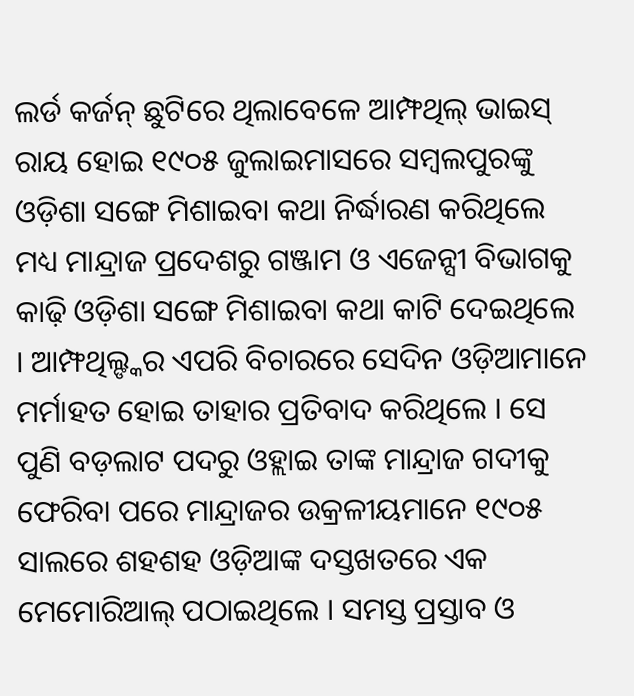ଲର୍ଡ କର୍ଜନ୍ ଛୁଟିରେ ଥିଲାବେଳେ ଆମ୍ଫଥିଲ୍ ଭାଇସ୍ ରାୟ ହୋଇ ୧୯୦୫ ଜୁଲାଇମାସରେ ସମ୍ବଲପୁରଙ୍କୁ ଓଡ଼ିଶା ସଙ୍ଗେ ମିଶାଇବା କଥା ନିର୍ଦ୍ଧାରଣ କରିଥିଲେ ମଧ୍ୟ ମାନ୍ଦ୍ରାଜ ପ୍ରଦେଶରୁ ଗଞ୍ଜାମ ଓ ଏଜେନ୍ସୀ ବିଭାଗକୁ କାଢ଼ି ଓଡ଼ିଶା ସଙ୍ଗେ ମିଶାଇବା କଥା କାଟି ଦେଇଥିଲେ । ଆମ୍ଫଥିଲ୍ଙ୍କର ଏପରି ବିଚାରରେ ସେଦିନ ଓଡ଼ିଆମାନେ ମର୍ମାହତ ହୋଇ ତାହାର ପ୍ରତିବାଦ କରିଥିଲେ । ସେ ପୁଣି ବଡ଼ଲାଟ ପଦରୁ ଓହ୍ଲାଇ ତାଙ୍କ ମାନ୍ଦ୍ରାଜ ଗଦୀକୁ ଫେରିବା ପରେ ମାନ୍ଦ୍ରାଜର ଉକ୍ରଳୀୟମାନେ ୧୯୦୫ ସାଲରେ ଶହଶହ ଓଡ଼ିଆଙ୍କ ଦସ୍ତଖତରେ ଏକ ମେମୋରିଆଲ୍ ପଠାଇଥିଲେ । ସମସ୍ତ ପ୍ରସ୍ତାବ ଓ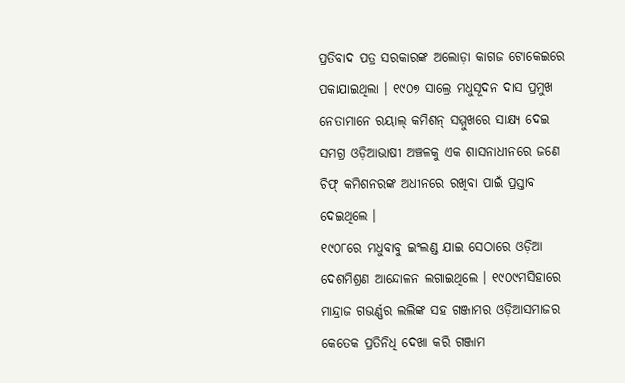ପ୍ରତିବାଦ ପତ୍ର ସରକାରଙ୍କ ଅଲୋଡ଼ା କାଗଜ ଟୋକେଇରେ ପକାଯାଇଥିଲା । ୧୯୦୭ ସାଲ୍ରେ ମଧୁସୂଦନ ଦାସ ପ୍ରମୁଖ ନେତାମାନେ ରୟାଲ୍ କମିଶନ୍ ସମ୍ମୁଖରେ ସାକ୍ଷ୍ୟ ଦେଇ ସମଗ୍ର ଓଡ଼ିଆଭାଷୀ ଅଞ୍ଚଳକୁ ଏକ ଶାସନାଧୀନରେ ଜଣେ ଚିଫ୍ କମିଶନରଙ୍କ ଅଧୀନରେ ରଖିବା ପାଇଁ ପ୍ରସ୍ତାବ ଦେଇଥିଲେ ।
୧୯୦୮ରେ ମଧୁବାବୁ ଇଂଲଣ୍ଡ ଯାଇ ସେଠାରେ ଓଡ଼ିଆ ଦେଶମିଶ୍ରଣ ଆନ୍ଦୋଳନ ଲଗାଇଥିଲେ । ୧୯୦୯ମସିହାରେ ମାନ୍ଦ୍ରାଜ ଗଭର୍ଣ୍ଣର ଲଲିଙ୍କ ସହ ଗଞ୍ଜାମର ଓଡ଼ିଆସମାଜର କେତେକ ପ୍ରତିନିଧି ଦେଖା କରି ଗଞ୍ଜାମ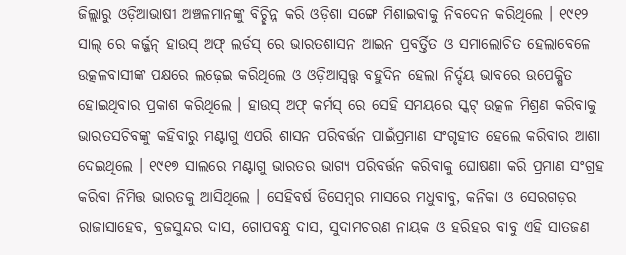ଜିଲ୍ଲାରୁ ଓଡ଼ିଆଭାଷୀ ଅଞ୍ଚଳମାନଙ୍କୁ ବିଚ୍ଛିନ୍ନ କରି ଓଡ଼ିଶା ସଙ୍ଗେ ମିଶାଇବାକୁ ନିବଦେନ କରିଥିଲେ । ୧୯୧୨ ସାଲ୍ ରେ କର୍ଜ୍ଜନ୍ ହାଉସ୍ ଅଫ୍ ଲର୍ଡସ୍ ରେ ଭାରତଶାସନ ଆଇନ ପ୍ରବର୍ତ୍ତିତ ଓ ସମାଲୋଚିତ ହେଲାବେଳେ ଉତ୍କଳବାସୀଙ୍କ ପକ୍ଷରେ ଲଢ଼େଇ କରିଥିଲେ ଓ ଓଡ଼ିଆସ୍ୱତ୍ତ୍ୱ ବହୁଦିନ ହେଲା ନିର୍ଦ୍ଦୟ ଭାବରେ ଉପେକ୍ଷିତ ହୋଇଥିବାର ପ୍ରକାଶ କରିଥିଲେ । ହାଉସ୍ ଅଫ୍ କର୍ମସ୍ ରେ ସେହି ସମୟରେ ସ୍କଟ୍ ଉତ୍କଳ ମିଶ୍ରଣ କରିବାକୁ ଭାରତସଚିବଙ୍କୁ କହିବାରୁ ମଣ୍ଟାଗୁ ଏପରି ଶାସନ ପରିବର୍ତ୍ତନ ପାଇଁପ୍ରମାଣ ସଂଗୃହୀତ ହେଲେ କରିବାର ଆଶା ଦେଇଥିଲେ । ୧୯୧୭ ସାଲରେ ମଣ୍ଟାଗୁ ଭାରତର ଭାଗ୍ୟ ପରିବର୍ତ୍ତନ କରିବାକୁ ଘୋଷଣା କରି ପ୍ରମାଣ ସଂଗ୍ରହ କରିବା ନିମିତ୍ତ ଭାରତକୁ ଆସିଥିଲେ । ସେହିବର୍ଷ ଡିସେମ୍ବର ମାସରେ ମଧୁବାବୁ, କନିକା ଓ ସେରଗଡ଼ର ରାଜାସାହେବ, ବ୍ରଜସୁନ୍ଦର ଦାସ, ଗୋପବନ୍ଧୁ ଦାସ, ସୁଦାମଚରଣ ନାୟକ ଓ ହରିହର ବାବୁ ଏହି ସାତଜଣ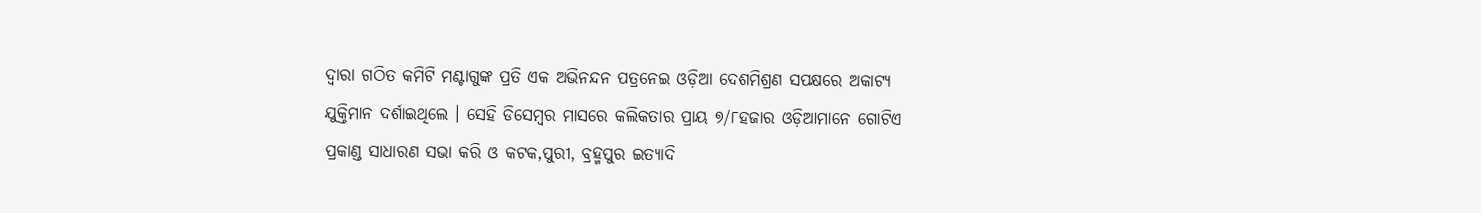ଦ୍ୱାରା ଗଠିତ କମିଟି ମଣ୍ଟାଗୁଙ୍କ ପ୍ରତି ଏକ ଅଭିନନ୍ଦନ ପତ୍ରନେଇ ଓଡ଼ିଆ ଦେଶମିଶ୍ରଣ ସପକ୍ଷରେ ଅକାଟ୍ୟ ଯୁକ୍ତିମାନ ଦର୍ଶାଇଥିଲେ । ସେହି ଡିସେମ୍ବର ମାସରେ କଲିକତାର ପ୍ରାୟ ୭/୮ହଜାର ଓଡ଼ିଆମାନେ ଗୋଟିଏ ପ୍ରକାଣ୍ଡ ସାଧାରଣ ସଭା କରି ଓ କଟକ,ପୁରୀ, ବ୍ରହ୍ମପୁର ଇତ୍ୟାଦି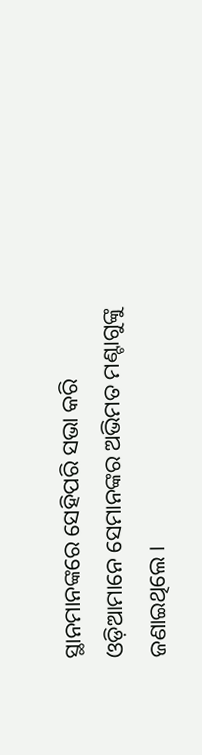ସ୍ଥାନମାନଙ୍କରେ ସେହିପରି ସଭା କରି ଓଡ଼ିଆମାନେ ସେମାନଙ୍କର ଅଭିମତ ମଣ୍ଟାଗୁଙ୍କୁ ଜଣାଇଥିଲେ ।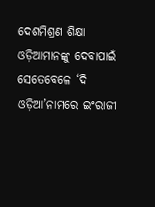ଦେଶମିଶ୍ରଣ ଶିକ୍ଷା ଓଡ଼ିଆମାନଙ୍କୁ ଦେବାପାଇଁ ସେତେବେଳେ ‘ଦି ଓଡ଼ିଆ’ନାମରେ ଇଂରାଜୀ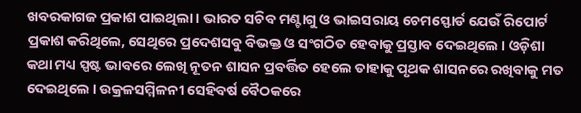ଖବରକାଗଜ ପ୍ରକାଶ ପାଇଥିଲା । ଭାରତ ସଚିବ ମଣ୍ଟାଗୁ ଓ ଭାଇସରାୟ ଚେମସ୍ଫୋର୍ଡ ଯେଉଁ ରିପୋର୍ଟ ପ୍ରକାଶ କରିଥିଲେ, ସେଥିରେ ପ୍ରଦେଶସବୁ ବିଭକ୍ତ ଓ ସଂଗଠିତ ହେବାକୁ ପ୍ରସ୍ତାବ ଦେଇଥିଲେ । ଓଡ଼ିଶା କଥା ମଧ୍ୟ ସ୍ପଷ୍ଟ ଭାବରେ ଲେଖି ନୂତନ ଶାସନ ପ୍ରବର୍ତ୍ତିତ ହେଲେ ତାହାକୁ ପୃଥକ ଶାସନରେ ରଖିବାକୁ ମତ ଦେଇଥିଲେ । ଉକ୍ରଳସମ୍ମିଳନୀ ସେହିବର୍ଷ ବୈଠକରେ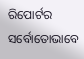ରିପୋର୍ଟର ସର୍ବୋତୋଭାବେ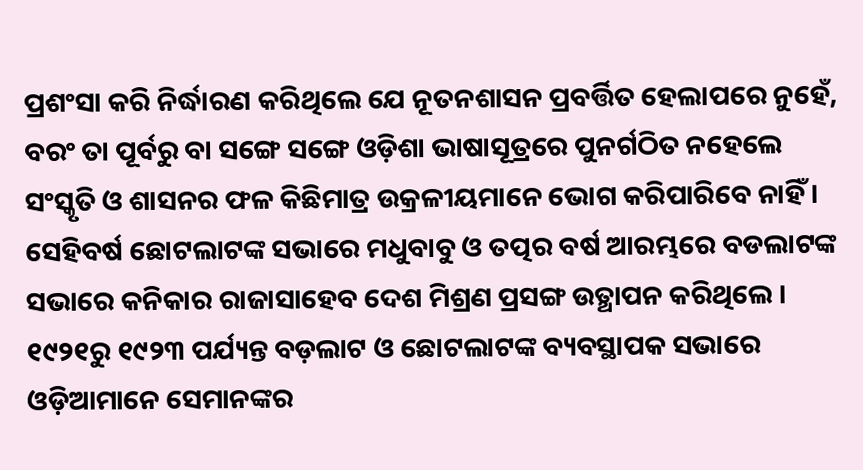ପ୍ରଶଂସା କରି ନିର୍ଦ୍ଧାରଣ କରିଥିଲେ ଯେ ନୂତନଶାସନ ପ୍ରବର୍ତ୍ତିତ ହେଲାପରେ ନୁହେଁ, ବରଂ ତା ପୂର୍ବରୁ ବା ସଙ୍ଗେ ସଙ୍ଗେ ଓଡ଼ିଶା ଭାଷାସୂତ୍ରରେ ପୁନର୍ଗଠିତ ନହେଲେ ସଂସ୍କୃତି ଓ ଶାସନର ଫଳ କିଛିମାତ୍ର ଉକ୍ରଳୀୟମାନେ ଭୋଗ କରିପାରିବେ ନାହିଁ । ସେହିବର୍ଷ ଛୋଟଲାଟଙ୍କ ସଭାରେ ମଧୁବାବୁ ଓ ତତ୍ପର ବର୍ଷ ଆରମ୍ଭରେ ବଡଲାଟଙ୍କ ସଭାରେ କନିକାର ରାଜାସାହେବ ଦେଶ ମିଶ୍ରଣ ପ୍ରସଙ୍ଗ ଉତ୍ଥାପନ କରିଥିଲେ । ୧୯୨୧ରୁ ୧୯୨୩ ପର୍ଯ୍ୟନ୍ତ ବଡ଼ଲାଟ ଓ ଛୋଟଲାଟଙ୍କ ବ୍ୟବସ୍ଥାପକ ସଭାରେ ଓଡ଼ିଆମାନେ ସେମାନଙ୍କର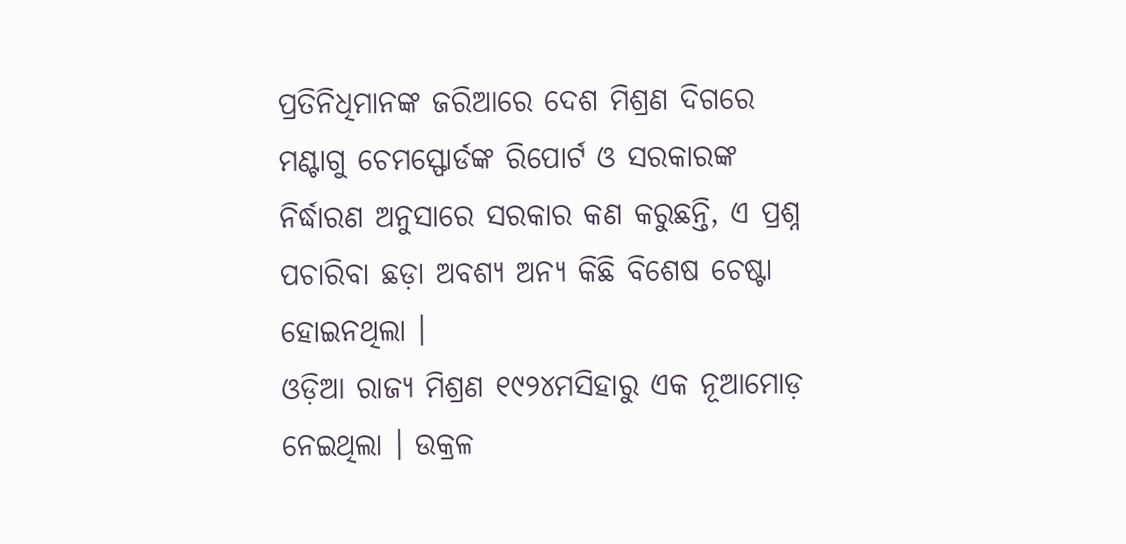ପ୍ରତିନିଧିମାନଙ୍କ ଜରିଆରେ ଦେଶ ମିଶ୍ରଣ ଦିଗରେ ମଣ୍ଟାଗୁ ଚେମସ୍ଫୋର୍ଡଙ୍କ ରିପୋର୍ଟ ଓ ସରକାରଙ୍କ ନିର୍ଦ୍ଧାରଣ ଅନୁସାରେ ସରକାର କଣ କରୁଛନ୍ତି, ଏ ପ୍ରଶ୍ନ ପଚାରିବା ଛଡ଼ା ଅବଶ୍ୟ ଅନ୍ୟ କିଛି ବିଶେଷ ଚେଷ୍ଟା ହୋଇନଥିଲା ।
ଓଡ଼ିଆ ରାଜ୍ୟ ମିଶ୍ରଣ ୧୯୨୪ମସିହାରୁ ଏକ ନୂଆମୋଡ଼ ନେଇଥିଲା । ଉକ୍ରଳ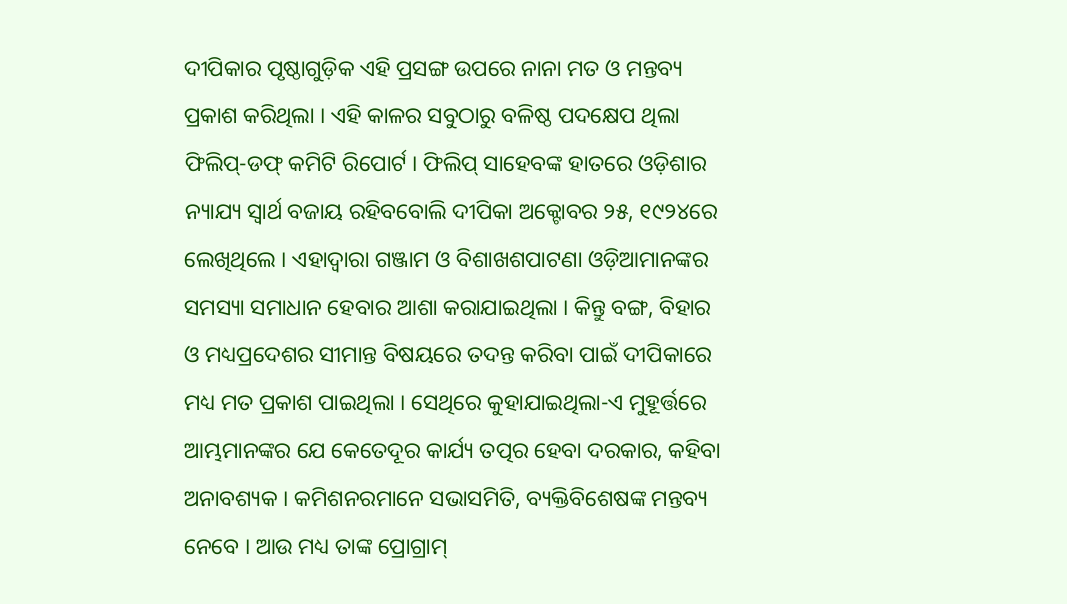ଦୀପିକାର ପୃଷ୍ଠାଗୁଡ଼ିକ ଏହି ପ୍ରସଙ୍ଗ ଉପରେ ନାନା ମତ ଓ ମନ୍ତବ୍ୟ ପ୍ରକାଶ କରିଥିଲା । ଏହି କାଳର ସବୁଠାରୁ ବଳିଷ୍ଠ ପଦକ୍ଷେପ ଥିଲା ଫିଲିପ୍-ଡଫ୍ କମିଟି ରିପୋର୍ଟ । ଫିଲିପ୍ ସାହେବଙ୍କ ହାତରେ ଓଡ଼ିଶାର ନ୍ୟାଯ୍ୟ ସ୍ୱାର୍ଥ ବଜାୟ ରହିବବୋଲି ଦୀପିକା ଅକ୍ଟୋବର ୨୫, ୧୯୨୪ରେ ଲେଖିଥିଲେ । ଏହାଦ୍ୱାରା ଗଞ୍ଜାମ ଓ ବିଶାଖଶପାଟଣା ଓଡ଼ିଆମାନଙ୍କର ସମସ୍ୟା ସମାଧାନ ହେବାର ଆଶା କରାଯାଇଥିଲା । କିନ୍ତୁ ବଙ୍ଗ, ବିହାର ଓ ମଧ୍ୟପ୍ରଦେଶର ସୀମାନ୍ତ ବିଷୟରେ ତଦନ୍ତ କରିବା ପାଇଁ ଦୀପିକାରେ ମଧ୍ୟ ମତ ପ୍ରକାଶ ପାଇଥିଲା । ସେଥିରେ କୁହାଯାଇଥିଲା-ଏ ମୁହୂର୍ତ୍ତରେ ଆମ୍ଭମାନଙ୍କର ଯେ କେତେଦୂର କାର୍ଯ୍ୟ ତତ୍ପର ହେବା ଦରକାର, କହିବା ଅନାବଶ୍ୟକ । କମିଶନରମାନେ ସଭାସମିତି, ବ୍ୟକ୍ତିବିଶେଷଙ୍କ ମନ୍ତବ୍ୟ ନେବେ । ଆଉ ମଧ୍ୟ ତାଙ୍କ ପ୍ରୋଗ୍ରାମ୍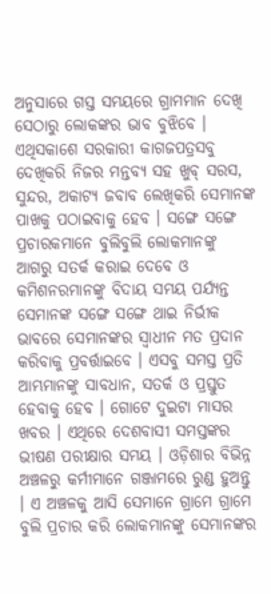ଅନୁସାରେ ଗସ୍ତ ସମୟରେ ଗ୍ରାମମାନ ଦେଖି ସେଠାରୁ ଲୋକଙ୍କର ଭାବ ବୁଝିବେ । ଏଥିସକାଶେ ସରକାରୀ କାଗଜପତ୍ରସବୁ ଦେଖିକରି ନିଜର ମନ୍ତବ୍ୟ ସହ ଖୁବ୍ ସରସ, ସୁନ୍ଦର, ଅକାଟ୍ୟ ଜବାବ ଲେଖିକରି ସେମାନଙ୍କ ପାଖକୁ ପଠାଇବାକୁ ହେବ । ସଙ୍ଗେ ସଙ୍ଗେ ପ୍ରଚାରକମାନେ ବୁଲିବୁଲି ଲୋକମାନଙ୍କୁ ଆଗରୁ ସତର୍କ କରାଇ ଦେବେ ଓ କମିଶନରମାନଙ୍କୁ ବିଦାୟ ସମୟ ପର୍ଯ୍ୟନ୍ତ ସେମାନଙ୍କ ସଙ୍ଗେ ସଙ୍ଗେ ଥାଇ ନିର୍ଭୀକ ଭାବରେ ସେମାନଙ୍କର ସ୍ୱାଧୀନ ମତ ପ୍ରଦାନ କରିବାକୁ ପ୍ରବର୍ତ୍ତାଇବେ । ଏସବୁ ସମସ୍ତ ପ୍ରତି ଆମ୍ଭମାନଙ୍କୁ ସାବଧାନ, ସତର୍କ ଓ ପ୍ରସ୍ତୁତ ହେବାକୁ ହେବ । ଗୋଟେ ଦୁଇଟା ମାସର ଖବର । ଏଥିରେ ଦେଶବାସୀ ସମସ୍ତଙ୍କର ଭୀଷଣ ପରୀକ୍ଷାର ସମୟ । ଓଡ଼ିଶାର ବିଭିନ୍ନ ଅଞ୍ଚଳରୁ କର୍ମୀମାନେ ଗଞ୍ଜାମରେ ରୁଣ୍ଡ ହୁଅନ୍ତୁ । ଏ ଅଞ୍ଚଳକୁ ଆସି ସେମାନେ ଗ୍ରାମେ ଗ୍ରାମେ ବୁଲି ପ୍ରଚାର କରି ଲୋକମାନଙ୍କୁ ସେମାନଙ୍କର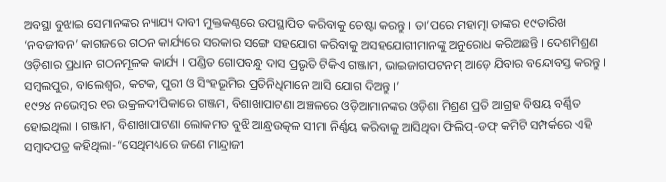ଅବସ୍ଥା ବୁଝାଇ ସେମାନଙ୍କର ନ୍ୟାଯ୍ୟ ଦାବୀ ମୁକ୍ତକଣ୍ଠରେ ଉପସ୍ଥାପିତ କରିବାକୁ ଚେଷ୍ଟା କରନ୍ତୁ । ତା’ପରେ ମହାତ୍ମା ତାଙ୍କର ୧୯ତାରିଖ ‘ନବଜୀବନ’ କାଗଜରେ ଗଠନ କାର୍ଯ୍ୟରେ ସରକାର ସଙ୍ଗେ ସହଯୋଗ କରିବାକୁ ଅସହଯୋଗୀମାନଙ୍କୁ ଅନୁରୋଧ କରିଅଛନ୍ତି । ଦେଶମିଶ୍ରଣ ଓଡ଼ିଶାର ପ୍ରଧାନ ଗଠନମୂଳକ କାର୍ଯ୍ୟ । ପଣ୍ଡିତ ଗୋପବନ୍ଧୁ ଦାସ ପ୍ରଭୃତି ଟିକିଏ ଗଞ୍ଜାମ, ଭାଇଜାଗପଟନମ୍ ଆଡ଼େ ଯିବାର ବନ୍ଦୋବସ୍ତ କରନ୍ତୁ । ସମ୍ବଲପୁର, ବାଲେଶ୍ୱର, କଟକ, ପୁରୀ ଓ ସିଂହଭୂମିର ପ୍ରତିନିଧିମାନେ ଆସି ଯୋଗ ଦିଅନ୍ତୁ ।’
୧୯୨୪ ନଭେମ୍ବର ୧ର ଉକ୍ରଳଦୀପିକାରେ ଗଞ୍ଜମ, ବିଶାଖାପାଟଣା ଅଞ୍ଚଳରେ ଓଡ଼ିଆମାନଙ୍କର ଓଡ଼ିଶା ମିଶ୍ରଣ ପ୍ରତି ଆଗ୍ରହ ବିଷୟ ବର୍ଣ୍ଣିତ ହୋଇଥିଲା । ଗଞ୍ଜାମ, ବିଶାଖାପାଟଣା ଲୋକମତ ବୁଝି ଆନ୍ଧ୍ରଉତ୍କଳ ସୀମା ନିର୍ଣ୍ଣୟ କରିବାକୁ ଆସିଥିବା ଫିଲିପ୍-ଡଫ୍ କମିଟି ସମ୍ପର୍କରେ ଏହି ସମ୍ବାଦପତ୍ର କହିଥିଲା-“ସେଥିମଧ୍ୟରେ ଜଣେ ମାନ୍ଦ୍ରାଜୀ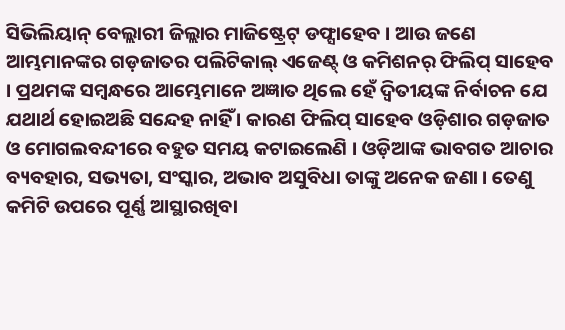ସିଭିଲିୟାନ୍ ବେଲ୍ଲାରୀ ଜିଲ୍ଲାର ମାଜିଷ୍ଟ୍ରେଟ୍ ଡଫ୍ସାହେବ । ଆଉ ଜଣେ ଆମ୍ଭମାନଙ୍କର ଗଡ଼ଜାତର ପଲିଟିକାଲ୍ ଏଜେଣ୍ଟ୍ ଓ କମିଶନର୍ ଫିଲିପ୍ ସାହେବ । ପ୍ରଥମଙ୍କ ସମ୍ବନ୍ଧରେ ଆମ୍ଭେମାନେ ଅଜ୍ଞାତ ଥିଲେ ହେଁ ଦ୍ୱିତୀୟଙ୍କ ନିର୍ବାଚନ ଯେ ଯଥାର୍ଥ ହୋଇଅଛି ସନ୍ଦେହ ନାହିଁ । କାରଣ ଫିଲିପ୍ ସାହେବ ଓଡ଼ିଶାର ଗଡ଼ଜାତ ଓ ମୋଗଲବନ୍ଦୀରେ ବହୁତ ସମୟ କଟାଇଲେଣି । ଓଡ଼ିଆଙ୍କ ଭାବଗତ ଆଚାର ବ୍ୟବହାର, ସଭ୍ୟତା, ସଂସ୍କାର, ଅଭାବ ଅସୁବିଧା ତାଙ୍କୁ ଅନେକ ଜଣା । ତେଣୁ କମିଟି ଉପରେ ପୂର୍ଣ୍ଣ ଆସ୍ଥାରଖିବା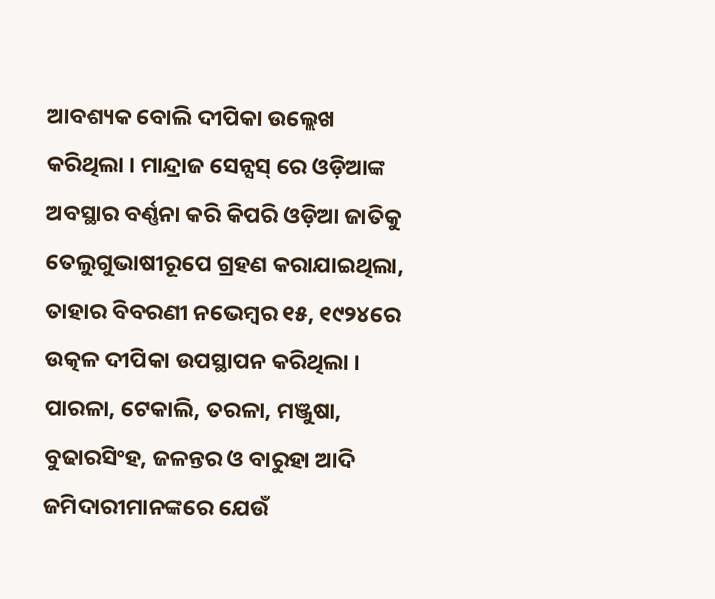ଆବଶ୍ୟକ ବୋଲି ଦୀପିକା ଉଲ୍ଲେଖ କରିଥିଲା । ମାନ୍ଦ୍ରାଜ ସେନ୍ସସ୍ ରେ ଓଡ଼ିଆଙ୍କ ଅବସ୍ଥାର ବର୍ଣ୍ଣନା କରି କିପରି ଓଡ଼ିଆ ଜାତିକୁ ତେଲୁଗୁଭାଷୀରୂପେ ଗ୍ରହଣ କରାଯାଇଥିଲା, ତାହାର ବିବରଣୀ ନଭେମ୍ବର ୧୫, ୧୯୨୪ରେ ଉତ୍କଳ ଦୀପିକା ଉପସ୍ଥାପନ କରିଥିଲା । ପାରଳା, ଟେକାଲି, ତରଳା, ମଞ୍ଜୁଷା, ବୁଢାରସିଂହ, ଜଳନ୍ତର ଓ ବାରୁହା ଆଦି ଜମିଦାରୀମାନଙ୍କରେ ଯେଉଁ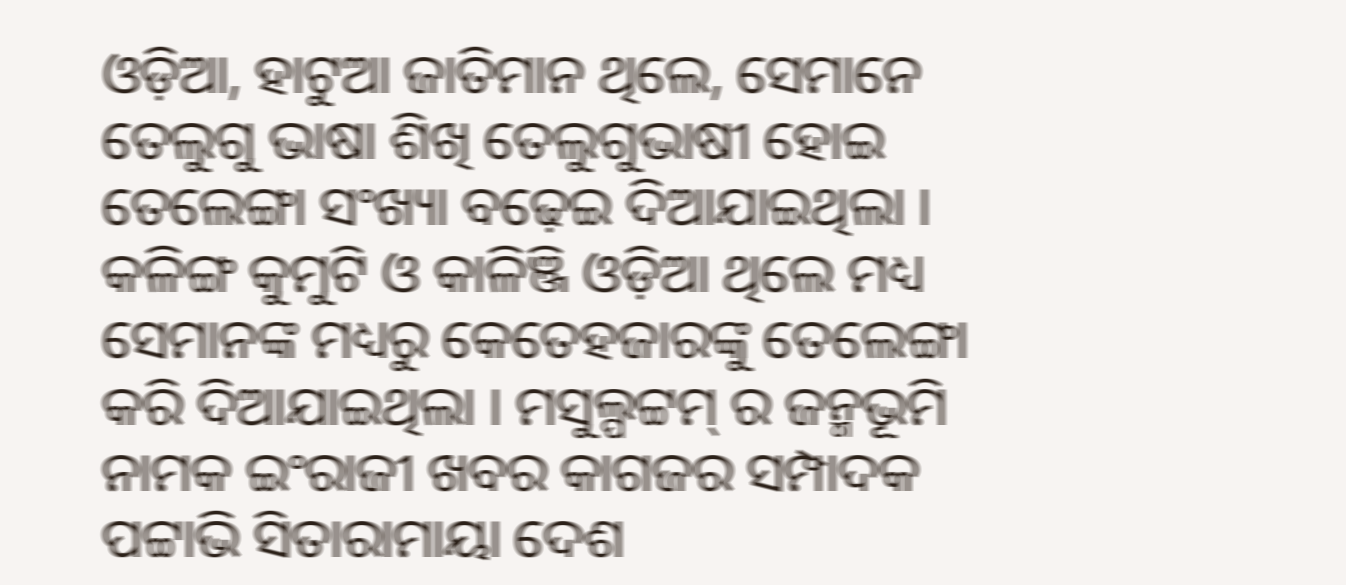ଓଡ଼ିଆ, ହାଟୁଆ ଜାତିମାନ ଥିଲେ, ସେମାନେ ତେଲୁଗୁ ଭାଷା ଶିଖି ତେଲୁଗୁଭାଷୀ ହୋଇ ତେଲେଙ୍ଗା ସଂଖ୍ୟା ବଢ଼େଇ ଦିଆଯାଇଥିଲା । କଳିଙ୍ଗ କୁମୁଟି ଓ କାଳିଞ୍ଜି ଓଡ଼ିଆ ଥିଲେ ମଧ୍ୟ ସେମାନଙ୍କ ମଧ୍ୟରୁ କେତେହଜାରଙ୍କୁ ତେଲେଙ୍ଗା କରି ଦିଆଯାଇଥିଲା । ମସୁଲ୍ପଟ୍ଟମ୍ ର ଜନ୍ମଭୂମି ନାମକ ଇଂରାଜୀ ଖବର କାଗଜର ସମ୍ପାଦକ ପଟ୍ଟାଭି ସିତାରାମାୟା ଦେଶ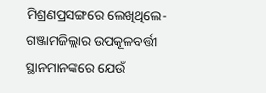ମିଶ୍ରଣପ୍ରସଙ୍ଗରେ ଲେଖିଥିଲେ-ଗଞ୍ଜାମଜିଲ୍ଲାର ଉପକୂଳବର୍ତ୍ତୀ ସ୍ଥାନମାନଙ୍କରେ ଯେଉଁ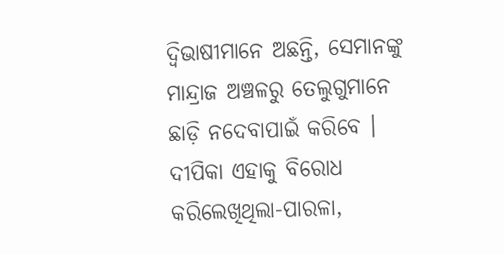ଦ୍ୱିଭାଷୀମାନେ ଅଛନ୍ତି, ସେମାନଙ୍କୁ ମାନ୍ଦ୍ରାଜ ଅଞ୍ଚଳରୁ ତେଲୁଗୁମାନେ ଛାଡ଼ି ନଦେବାପାଇଁ କରିବେ । ଦୀପିକା ଏହାକୁ ବିରୋଧ କରିଲେଖିଥିଲା-ପାରଳା,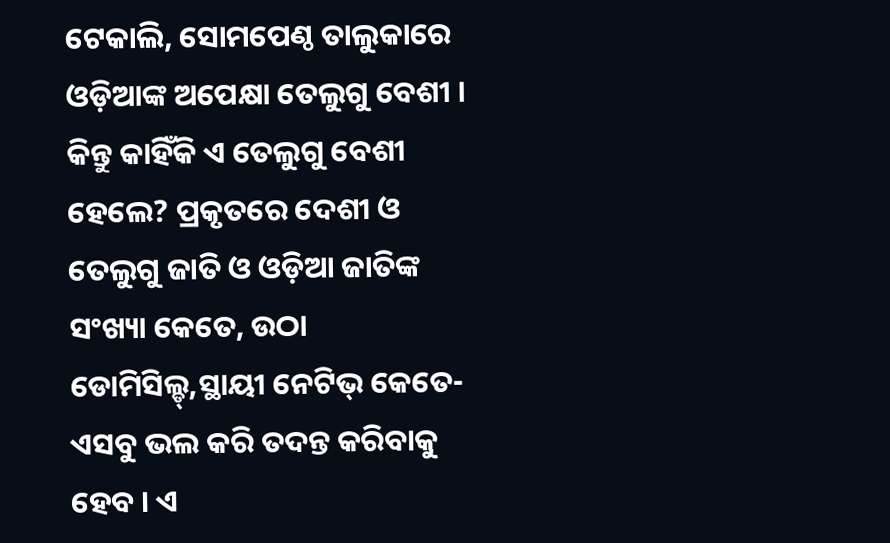ଟେକାଲି, ସୋମପେଣ୍ଠ ତାଲୁକାରେ ଓଡ଼ିଆଙ୍କ ଅପେକ୍ଷା ତେଲୁଗୁ ବେଶୀ । କିନ୍ତୁ କାହିଁକି ଏ ତେଲୁଗୁ ବେଶୀ ହେଲେ? ପ୍ରକୃତରେ ଦେଶୀ ଓ ତେଲୁଗୁ ଜାତି ଓ ଓଡ଼ିଆ ଜାତିଙ୍କ ସଂଖ୍ୟା କେତେ, ଉଠା ଡୋମିସିଲ୍ଡ୍,ସ୍ଥାୟୀ ନେଟିଭ୍ କେତେ-ଏସବୁ ଭଲ କରି ତଦନ୍ତ କରିବାକୁ ହେବ । ଏ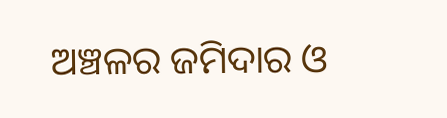ଅଞ୍ଚଳର ଜମିଦାର ଓ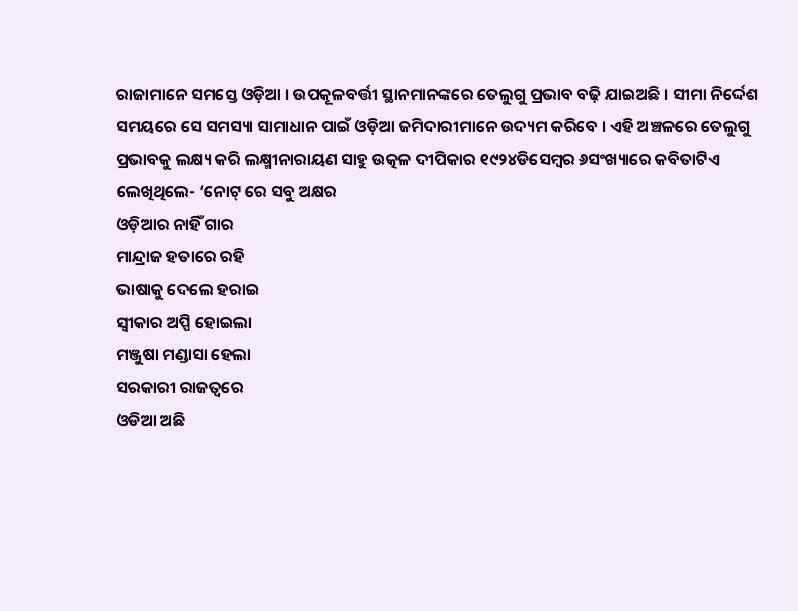ରାଜାମାନେ ସମସ୍ତେ ଓଡ଼ିଆ । ଉପକୂଳବର୍ତ୍ତୀ ସ୍ଥାନମାନଙ୍କରେ ତେଲୁଗୁ ପ୍ରଭାବ ବଢ଼ି ଯାଇଅଛି । ସୀମା ନିର୍ଦ୍ଦେଶ ସମୟରେ ସେ ସମସ୍ୟା ସାମାଧାନ ପାଇଁ ଓଡ଼ିଆ ଜମିଦାରୀମାନେ ଉଦ୍ୟମ କରିବେ । ଏହି ଅଞ୍ଚଳରେ ତେଲୁଗୁ ପ୍ରଭାବକୁ ଲକ୍ଷ୍ୟ କରି ଲକ୍ଷ୍ମୀନାରାୟଣ ସାହୁ ଉତ୍କଳ ଦୀପିକାର ୧୯୨୪ଡିସେମ୍ବର ୬ସଂଖ୍ୟାରେ କବିତାଟିଏ ଲେଖିଥିଲେ- ‘ନୋଟ୍ ରେ ସବୁ ଅକ୍ଷର
ଓଡ଼ିଆର ନାହିଁ ଗାର
ମାନ୍ଦ୍ରାଜ ହତାରେ ରହି
ଭାଷାକୁ ଦେଲେ ହରାଇ
ସ୍ୱୀକାର ଅପ୍ପି ହୋଇଲା
ମଞ୍ଜୁଷା ମଣ୍ଡାସା ହେଲା
ସରକାରୀ ରାଜତ୍ୱରେ
ଓଡିଆ ଅଛି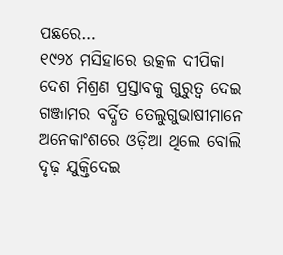ପଛରେ…
୧୯୨୪ ମସିହାରେ ଉତ୍କଳ ଦୀପିକା ଦେଶ ମିଶ୍ରଣ ପ୍ରସ୍ତାବକୁ ଗୁରୁତ୍ୱ ଦେଇ ଗଞ୍ଜାମର ବର୍ଦ୍ଧିତ ତେଲୁଗୁଭାଷୀମାନେ ଅନେକାଂଶରେ ଓଡ଼ିଆ ଥିଲେ ବୋଲି ଦୃଢ଼ ଯୁକ୍ତିଦେଇ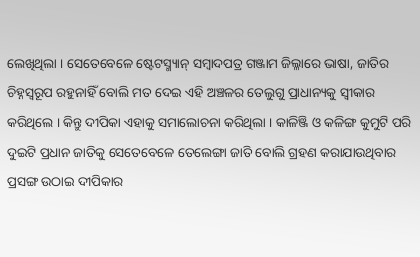ଲେଖିଥିଲା । ସେତେବେଳେ ଷ୍ଟେଟସ୍ମ୍ୟାନ୍ ସମ୍ବାଦପତ୍ର ଗଞ୍ଜାମ ଜିଲ୍ଳାରେ ଭାଷା, ଜାତିର ଚିହ୍ନସ୍ୱରୂପ ରହୁନାହିଁ ବୋଲି ମତ ଦେଇ ଏହି ଅଞ୍ଚଳର ତେଲୁଗୁ ପ୍ରାଧାନ୍ୟକୁ ସ୍ୱୀକାର କରିଥିଲେ । କିନ୍ତୁ ଦୀପିକା ଏହାକୁ ସମାଲୋଚନା କରିଥିଲା । କାଳିଞ୍ଜି ଓ କଳିଙ୍ଗ କୁମୁଟି ପରି ଦୁଇଟି ପ୍ରଧାନ ଜାତିକୁ ସେତେବେଳେ ତେଲେଙ୍ଗା ଜାତି ବୋଲି ଗ୍ରହଣ କରାଯାଉଥିବାର ପ୍ରସଙ୍ଗ ଉଠାଇ ଦୀପିକାର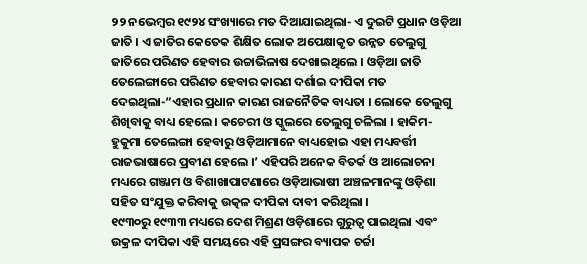୨୨ ନଭେମ୍ବର ୧୯୨୪ ସଂଖ୍ୟାରେ ମତ ଦିଆଯାଇଥିଲା- ଏ ଦୁଇଟି ପ୍ରଧାନ ଓଡ଼ିଆ ଜାତି । ଏ ଜାତିର କେତେକ ଶିକ୍ଷିତ ଲୋକ ଅପେକ୍ଷାକୃତ ଉନ୍ନତ ତେଲୁଗୁ ଜାତିରେ ପରିଣତ ହେବାର ଉଚ୍ଚାଭିଳାଷ ଦେଖାଇଥିଲେ । ଓଡ଼ିଆ ଜାତି ତେଲେଙ୍ଗାରେ ପରିଣତ ହେବାର କାରଣ ଦର୍ଶାଇ ଦୀପିକା ମତ ଦେଇଥିଲା-“ଏହାର ପ୍ରଧାନ କାରଣ ରାଜନୈତିକ ବାଧ୍ୟତା । ଲୋକେ ତେଲୁଗୁ ଶିଖିବାକୁ ବାଧ୍ୟ ହେଲେ । କଚେରୀ ଓ ସ୍କୁଲରେ ତେଲୁଗୁ ଚଳିଲା । ହାକିମ-ହୁକୁମା ତେଲେଙ୍ଗା ହେବାରୁ ଓଡ଼ିଆମାନେ ବାଧ୍ୟହୋଇ ଏହା ମଧ୍ୟବର୍ତ୍ତୀ ରାଜଭାଷାରେ ପ୍ରବୀଣ ହେଲେ ।’ ଏହିପରି ଅନେକ ବିତର୍କ ଓ ଆଲୋଚନା ମଧ୍ୟରେ ଗଞ୍ଜାମ ଓ ବିଶାଖାପାଟଣାରେ ଓଡ଼ିଆଭାଷୀ ଅଞ୍ଚଳମାନଙ୍କୁ ଓଡ଼ିଶା ସହିତ ସଂଯୁକ୍ତ କରିବାକୁ ଉତ୍କଳ ଦୀପିକା ଦାବୀ କରିଥିଲା ।
୧୯୩୦ରୁ ୧୯୩୩ ମଧ୍ୟରେ ଦେଶ ମିଶ୍ରଣ ଓଡ଼ିଶାରେ ଗୁରୁତ୍ୱ ପାଇଥିଲା ଏବଂ ଉକ୍ରଳ ଦୀପିକା ଏହି ସମୟରେ ଏହି ପ୍ରସଙ୍ଗର ବ୍ୟାପକ ଚର୍ଚ୍ଚା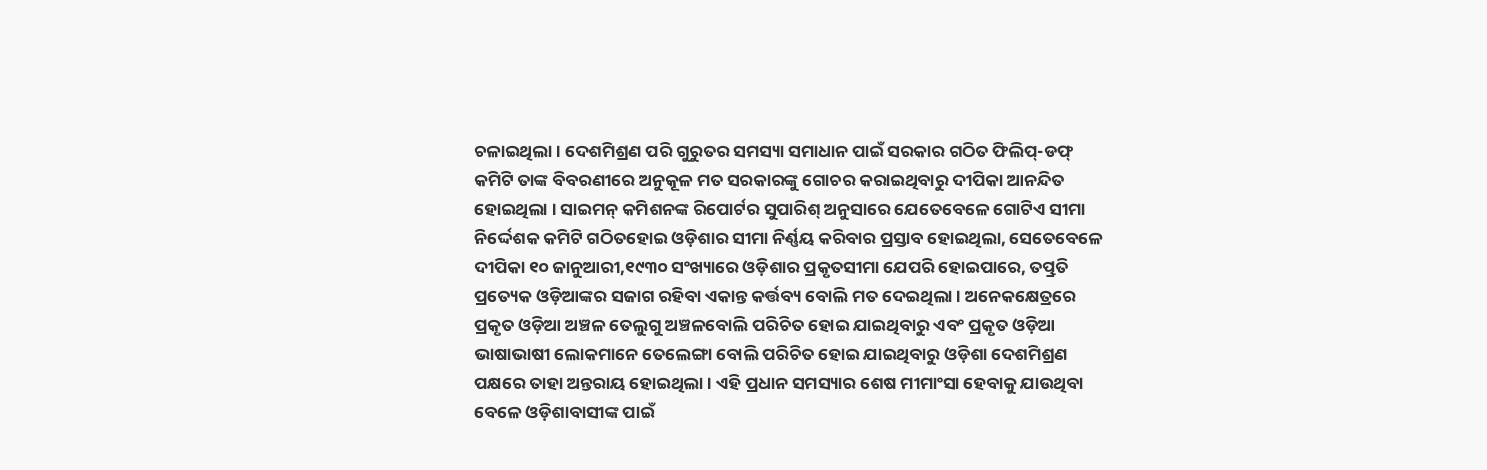ଚଳାଇଥିଲା । ଦେଶମିଶ୍ରଣ ପରି ଗୁରୁତର ସମସ୍ୟା ସମାଧାନ ପାଇଁ ସରକାର ଗଠିତ ଫିଲିପ୍-ଡଫ୍ କମିଟି ତାଙ୍କ ବିବରଣୀରେ ଅନୁକୂଳ ମତ ସରକାରଙ୍କୁ ଗୋଚର କରାଇଥିବାରୁ ଦୀପିକା ଆନନ୍ଦିତ ହୋଇଥିଲା । ସାଇମନ୍ କମିଶନଙ୍କ ରିପୋର୍ଟର ସୁପାରିଶ୍ ଅନୁସାରେ ଯେତେବେଳେ ଗୋଟିଏ ସୀମା ନିର୍ଦ୍ଦେଶକ କମିଟି ଗଠିତହୋଇ ଓଡ଼ିଶାର ସୀମା ନିର୍ଣ୍ଣୟ କରିବାର ପ୍ରସ୍ତାବ ହୋଇଥିଲା, ସେତେବେଳେ ଦୀପିକା ୧୦ ଜାନୁଆରୀ,୧୯୩୦ ସଂଖ୍ୟାରେ ଓଡ଼ିଶାର ପ୍ରକୃତସୀମା ଯେପରି ହୋଇପାରେ, ତତ୍ପ୍ରତି ପ୍ରତ୍ୟେକ ଓଡ଼ିଆଙ୍କର ସଜାଗ ରହିବା ଏକାନ୍ତ କର୍ତ୍ତବ୍ୟ ବୋଲି ମତ ଦେଇଥିଲା । ଅନେକକ୍ଷେତ୍ରରେ ପ୍ରକୃତ ଓଡ଼ିଆ ଅଞ୍ଚଳ ତେଲୁଗୁ ଅଞ୍ଚଳବୋଲି ପରିଚିତ ହୋଇ ଯାଇଥିବାରୁ ଏବଂ ପ୍ରକୃତ ଓଡ଼ିଆ ଭାଷାଭାଷୀ ଲୋକମାନେ ତେଲେଙ୍ଗା ବୋଲି ପରିଚିତ ହୋଇ ଯାଇଥିବାରୁ ଓଡ଼ିଶା ଦେଶମିଶ୍ରଣ ପକ୍ଷରେ ତାହା ଅନ୍ତରାୟ ହୋଇଥିଲା । ଏହି ପ୍ରଧାନ ସମସ୍ୟାର ଶେଷ ମୀମାଂସା ହେବାକୁ ଯାଉଥିବା ବେଳେ ଓଡ଼ିଶାବାସୀଙ୍କ ପାଇଁ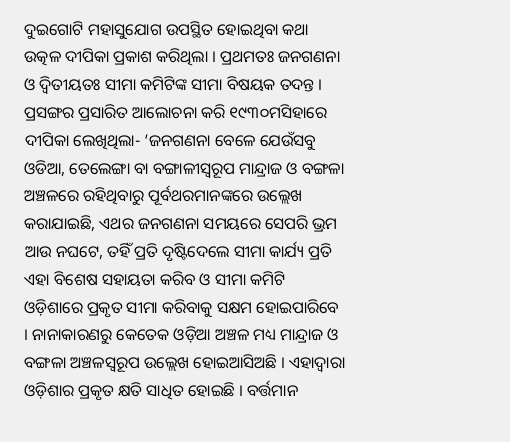ଦୁଇଗୋଟି ମହାସୁଯୋଗ ଉପସ୍ଥିତ ହୋଇଥିବା କଥା ଉତ୍କଳ ଦୀପିକା ପ୍ରକାଶ କରିଥିଲା । ପ୍ରଥମତଃ ଜନଗଣନା ଓ ଦ୍ୱିତୀୟତଃ ସୀମା କମିଟିଙ୍କ ସୀମା ବିଷୟକ ତଦନ୍ତ । ପ୍ରସଙ୍ଗର ପ୍ରସାରିତ ଆଲୋଚନା କରି ୧୯୩୦ମସିହାରେ ଦୀପିକା ଲେଖିଥିଲା- ‘ଜନଗଣନା ବେଳେ ଯେଉଁସବୁ ଓଡିଆ, ତେଲେଙ୍ଗା ବା ବଙ୍ଗାଳୀସ୍ୱରୂପ ମାନ୍ଦ୍ରାଜ ଓ ବଙ୍ଗଳା ଅଞ୍ଚଳରେ ରହିଥିବାରୁ ପୂର୍ବଥରମାନଙ୍କରେ ଉଲ୍ଲେଖ କରାଯାଇଛି, ଏଥର ଜନଗଣନା ସମୟରେ ସେପରି ଭ୍ରମ ଆଉ ନଘଟେ, ତହିଁ ପ୍ରତି ଦୃଷ୍ଟିଦେଲେ ସୀମା କାର୍ଯ୍ୟ ପ୍ରତି ଏହା ବିଶେଷ ସହାୟତା କରିବ ଓ ସୀମା କମିଟି ଓଡ଼ିଶାରେ ପ୍ରକୃତ ସୀମା କରିବାକୁ ସକ୍ଷମ ହୋଇପାରିବେ । ନାନାକାରଣରୁ କେତେକ ଓଡ଼ିଆ ଅଞ୍ଚଳ ମଧ୍ୟ ମାନ୍ଦ୍ରାଜ ଓ ବଙ୍ଗଳା ଅଞ୍ଚଳସ୍ୱରୂପ ଉଲ୍ଲେଖ ହୋଇଆସିଅଛି । ଏହାଦ୍ୱାରା ଓଡ଼ିଶାର ପ୍ରକୃତ କ୍ଷତି ସାଧିତ ହୋଇଛି । ବର୍ତ୍ତମାନ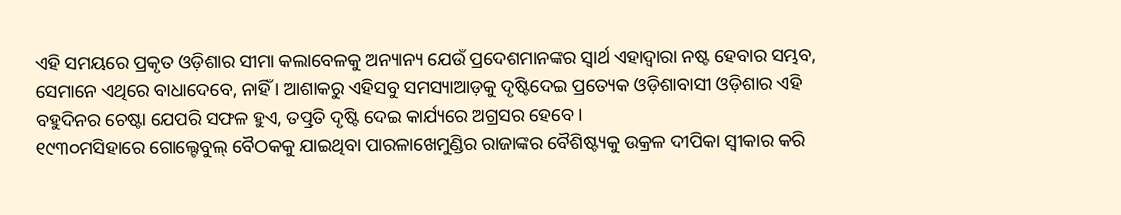ଏହି ସମୟରେ ପ୍ରକୃତ ଓଡ଼ିଶାର ସୀମା କଲାବେଳକୁ ଅନ୍ୟାନ୍ୟ ଯେଉଁ ପ୍ରଦେଶମାନଙ୍କର ସ୍ୱାର୍ଥ ଏହାଦ୍ୱାରା ନଷ୍ଟ ହେବାର ସମ୍ଭବ, ସେମାନେ ଏଥିରେ ବାଧାଦେବେ, ନାହିଁ । ଆଶାକରୁ ଏହିସବୁ ସମସ୍ୟାଆଡ଼କୁ ଦୃଷ୍ଟିଦେଇ ପ୍ରତ୍ୟେକ ଓଡ଼ିଶାବାସୀ ଓଡ଼ିଶାର ଏହି ବହୁଦିନର ଚେଷ୍ଟା ଯେପରି ସଫଳ ହୁଏ, ତତ୍ପ୍ରତି ଦୃଷ୍ଟି ଦେଇ କାର୍ଯ୍ୟରେ ଅଗ୍ରସର ହେବେ ।
୧୯୩୦ମସିହାରେ ଗୋଲ୍ଟେବୁଲ୍ ବୈଠକକୁ ଯାଇଥିବା ପାରଳାଖେମୁଣ୍ଡିର ରାଜାଙ୍କର ବୈଶିଷ୍ଟ୍ୟକୁ ଉକ୍ରଳ ଦୀପିକା ସ୍ୱୀକାର କରି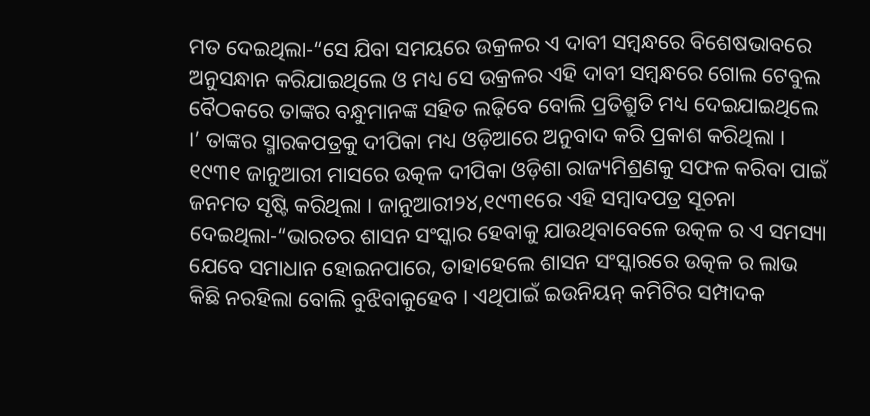ମତ ଦେଇଥିଲା-“ସେ ଯିବା ସମୟରେ ଉକ୍ରଳର ଏ ଦାବୀ ସମ୍ବନ୍ଧରେ ବିଶେଷଭାବରେ ଅନୁସନ୍ଧାନ କରିଯାଇଥିଲେ ଓ ମଧ୍ୟ ସେ ଉକ୍ରଳର ଏହି ଦାବୀ ସମ୍ବନ୍ଧରେ ଗୋଲ ଟେବୁଲ ବୈଠକରେ ତାଙ୍କର ବନ୍ଧୁମାନଙ୍କ ସହିତ ଲଢ଼ିବେ ବୋଲି ପ୍ରତିଶ୍ରୁତି ମଧ୍ୟ ଦେଇଯାଇଥିଲେ ।’ ତାଙ୍କର ସ୍ମାରକପତ୍ରକୁ ଦୀପିକା ମଧ୍ୟ ଓଡ଼ିଆରେ ଅନୁବାଦ କରି ପ୍ରକାଶ କରିଥିଲା । ୧୯୩୧ ଜାନୁଆରୀ ମାସରେ ଉତ୍କଳ ଦୀପିକା ଓଡ଼ିଶା ରାଜ୍ୟମିଶ୍ରଣକୁ ସଫଳ କରିବା ପାଇଁ ଜନମତ ସୃଷ୍ଟି କରିଥିଲା । ଜାନୁଆରୀ୨୪,୧୯୩୧ରେ ଏହି ସମ୍ବାଦପତ୍ର ସୂଚନା ଦେଇଥିଲା-“ଭାରତର ଶାସନ ସଂସ୍କାର ହେବାକୁ ଯାଉଥିବାବେଳେ ଉତ୍କଳ ର ଏ ସମସ୍ୟା ଯେବେ ସମାଧାନ ହୋଇନପାରେ, ତାହାହେଲେ ଶାସନ ସଂସ୍କାରରେ ଉତ୍କଳ ର ଲାଭ କିଛି ନରହିଲା ବୋଲି ବୁଝିବାକୁହେବ । ଏଥିପାଇଁ ଇଉନିୟନ୍ କମିଟିର ସମ୍ପାଦକ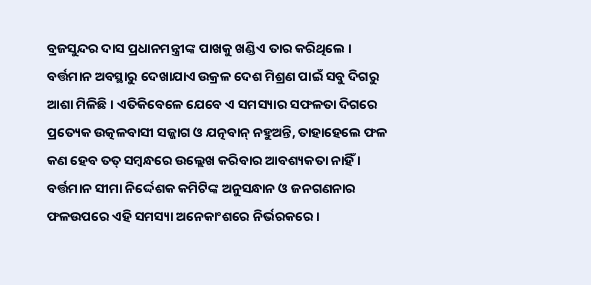ବ୍ରଜସୁନ୍ଦର ଦାସ ପ୍ରଧାନମନ୍ତ୍ରୀଙ୍କ ପାଖକୁ ଖଣ୍ଡିଏ ତାର କରିଥିଲେ । ବର୍ତ୍ତମାନ ଅବସ୍ଥାରୁ ଦେଖାଯାଏ ଉକ୍ରଳ ଦେଶ ମିଶ୍ରଣ ପାଇଁ ସବୁ ଦିଗରୁ ଆଶା ମିଳିଛି । ଏତିକିବେଳେ ଯେବେ ଏ ସମସ୍ୟାର ସଫଳତା ଦିଗରେ ପ୍ରତ୍ୟେକ ଉତ୍କଳବାସୀ ସଜ୍ଜାଗ ଓ ଯତ୍ନବାନ୍ ନହୁଅନ୍ତି, ତାହାହେଲେ ଫଳ କଣ ହେବ ତତ୍ ସମ୍ବନ୍ଧରେ ଉଲ୍ଲେଖ କରିବାର ଆବଶ୍ୟକତା ନାହିଁ । ବର୍ତ୍ତମାନ ସୀମା ନିର୍ଦ୍ଦେଶକ କମିଟିଙ୍କ ଅନୁସନ୍ଧାନ ଓ ଜନଗଣନାର ଫଳଉପରେ ଏହି ସମସ୍ୟା ଅନେକାଂଶରେ ନିର୍ଭରକରେ ।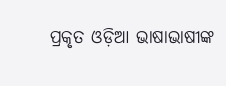ପ୍ରକୃତ ଓଡ଼ିଆ ଭାଷାଭାଷୀଙ୍କ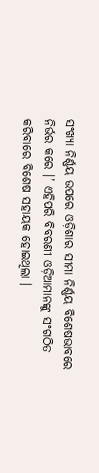ସଂଖ୍ୟା ନିର୍ଣ୍ଣୟ ଉପରେ ଓଡ଼ିଶାର ସୀମା ନିର୍ଣ୍ଣୟ ବିଶେଷଭାବରେ ନିର୍ଭର କରେ ।’ ଏହିପରି ବିବରଣୀ ଓଡ଼ିଆମାନଙ୍କୁ ସଂଗଠିତ କରିବାରେ ବିଶେଷ ସହାୟକ ହୋଇଥିଲା ।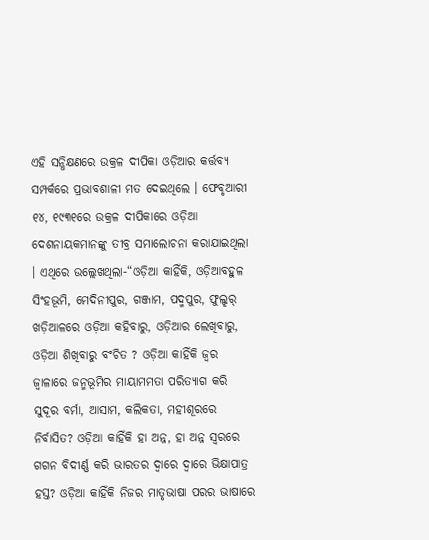ଏହି ସନ୍ଧିକ୍ଷଣରେ ଉକ୍ରଳ ଦୀପିକା ଓଡ଼ିଆର କର୍ତ୍ତବ୍ୟ ସମ୍ପର୍କରେ ପ୍ରଭାବଶାଳୀ ମତ ଦେଇଥିଲେ । ଫେବୃଆରୀ ୧୪, ୧୯୩୧ରେ ଉକ୍ରଳ ଦୀପିକାରେ ଓଡ଼ିଆ ଦେଶନାୟକମାନଙ୍କୁ ତୀବ୍ର ସମାଲୋଚନା କରାଯାଇଥିଲା । ଏଥିରେ ଉଲ୍ଲେଖଥିଲା-“ଓଡ଼ିଆ କାହିଁକି, ଓଡ଼ିଆବହୁଳ ସିଂହଭୂମି, ମେଦିନୀପୁର, ଗଞ୍ଜାମ, ପଦ୍ମପୁର, ଫୁଲ୍ଝର୍ ଖଡ଼ିଆଳରେ ଓଡ଼ିଆ କହିବାରୁ, ଓଡ଼ିଆର ଲେଖିବାରୁ, ଓଡ଼ିଆ ଶିଖିବାରୁ ବଂଚିତ ? ଓଡ଼ିଆ କାହିଁକି ଜ୍ୱର ଜ୍ୱାଳାରେ ଜନ୍ମଭୂମିର ମାୟାମମତା ପରିତ୍ୟାଗ କରି ସୁଦୂର ବର୍ମା, ଆସାମ, କଲିକତା, ମହୀଶୂରରେ ନିର୍ବାସିତ? ଓଡ଼ିଆ କାହିଁକି ହା ଅନ୍ନ, ହା ଅନ୍ନ ସ୍ୱରରେ ଗଗନ ବିଦୀର୍ଣ୍ଣ କରି ଭାରତର ଦ୍ୱାରେ ଦ୍ୱାରେ ଭିକ୍ଷାପାତ୍ର ହସ୍ତ? ଓଡ଼ିଆ କାହିଁକି ନିଜର ମାତୃଭାଷା ପରର ଭାଷାରେ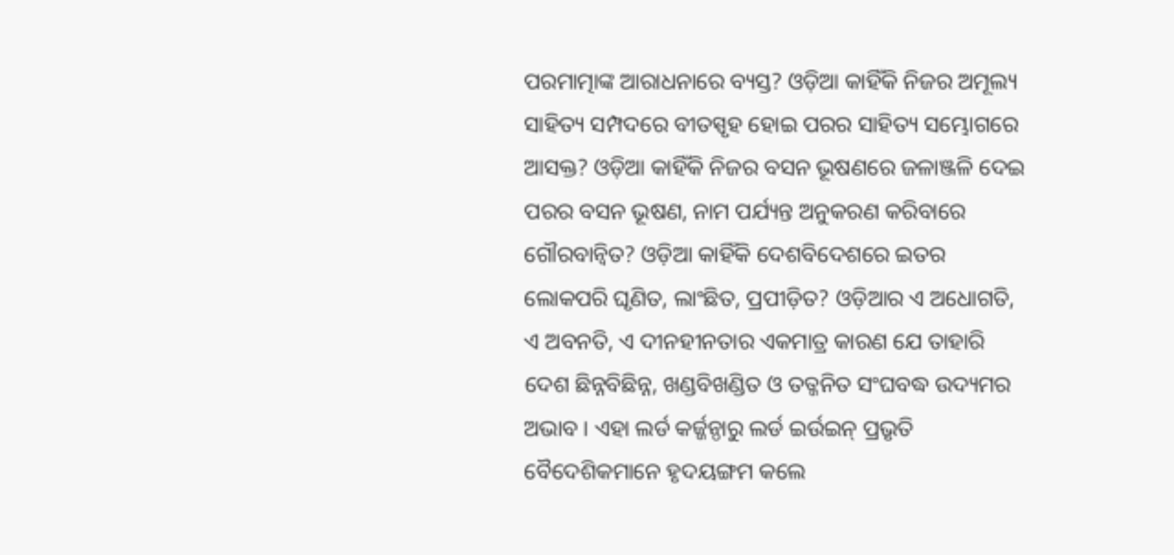ପରମାତ୍ମାଙ୍କ ଆରାଧନାରେ ବ୍ୟସ୍ତ? ଓଡ଼ିଆ କାହିଁକି ନିଜର ଅମୂଲ୍ୟ ସାହିତ୍ୟ ସମ୍ପଦରେ ବୀତସ୍ପୃହ ହୋଇ ପରର ସାହିତ୍ୟ ସମ୍ଭୋଗରେ ଆସକ୍ତ? ଓଡ଼ିଆ କାହିଁକି ନିଜର ବସନ ଭୂଷଣରେ ଜଳାଞ୍ଜଳି ଦେଇ ପରର ବସନ ଭୂଷଣ, ନାମ ପର୍ଯ୍ୟନ୍ତ ଅନୁକରଣ କରିବାରେ ଗୌରବାନ୍ୱିତ? ଓଡ଼ିଆ କାହିଁକି ଦେଶବିଦେଶରେ ଇତର ଲୋକପରି ଘୃଣିତ, ଲାଂଛିତ, ପ୍ରପୀଡ଼ିତ? ଓଡ଼ିଆର ଏ ଅଧୋଗତି, ଏ ଅବନତି, ଏ ଦୀନହୀନତାର ଏକମାତ୍ର କାରଣ ଯେ ତାହାରି ଦେଶ ଛିନ୍ନବିଛିନ୍ନ, ଖଣ୍ଡବିଖଣ୍ଡିତ ଓ ତତ୍ଜନିତ ସଂଘବଦ୍ଧ ଉଦ୍ୟମର ଅଭାବ । ଏହା ଲର୍ଡ କର୍ଜ୍ଜନ୍ଠାରୁ ଲର୍ଡ ଇର୍ଉଇନ୍ ପ୍ରଭୃତି ବୈଦେଶିକମାନେ ହୃଦୟଙ୍ଗମ କଲେ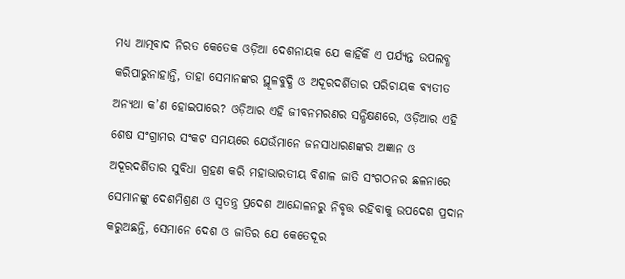ମଧ୍ୟ ଆତ୍ମବାଦ ନିରତ କେତେକ ଓଡ଼ିଆ ଦେଶନାୟକ ଯେ କାହିଁକି ଏ ପର୍ଯ୍ୟନ୍ତ ଉପଲବ୍ଧ କରିପାରୁନାହାନ୍ତି, ତାହା ସେମାନଙ୍କର ସ୍ଥୂଳବୁଦ୍ଧି ଓ ଅଦୂରଦର୍ଶିତାର ପରିଚାୟକ ବ୍ୟତୀତ ଅନ୍ୟଥା କ’ଣ ହୋଇପାରେ? ଓଡ଼ିଆର ଏହି ଜୀବନମରଣର ସନ୍ଧିକ୍ଷଣରେ, ଓଡ଼ିଆର ଏହି ଶେଷ ସଂଗ୍ରାମର ସଂକଟ ସମୟରେ ଯେଉଁମାନେ ଜନସାଧାରଣଙ୍କର ଅଜ୍ଞାନ ଓ ଅଦୂରଦର୍ଶିତାର ସୁବିଧା ଗ୍ରହଣ କରି ମହାଭାରତୀୟ ବିଶାଳ ଜାତି ସଂଗଠନର ଛଳନାରେ ସେମାନଙ୍କୁ ଦେଶମିଶ୍ରଣ ଓ ସ୍ୱତନ୍ତ୍ର ପ୍ରଦେଶ ଆନ୍ଦୋଳନରୁ ନିବୃତ୍ତ ରହିବାକୁ ଉପଦେଶ ପ୍ରଦାନ କରୁଅଛନ୍ତି, ସେମାନେ ଦେଶ ଓ ଜାତିର ଯେ କେତେଦୂର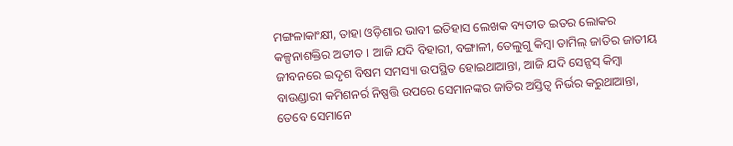ମଙ୍ଗଳାକାଂକ୍ଷୀ, ତାହା ଓଡ଼ିଶାର ଭାବୀ ଇତିହାସ ଲେଖକ ବ୍ୟତୀତ ଇତର ଲୋକର କଳ୍ପନାଶକ୍ତିର ଅତୀତ । ଆଜି ଯଦି ବିହାରୀ, ବଙ୍ଗାଳୀ, ତେଲୁଗୁ କିମ୍ବା ତାମିଲ୍ ଜାତିର ଜାତୀୟ ଜୀବନରେ ଇଦୃଶ ବିଷମ ସମସ୍ୟା ଉପସ୍ଥିତ ହୋଇଥାଆନ୍ତା, ଆଜି ଯଦି ସେନ୍ସସ୍ କିମ୍ବା ବାଉଣ୍ଡାରୀ କମିଶନର୍ର ନିଷ୍ପତ୍ତି ଉପରେ ସେମାନଙ୍କର ଜାତିର ଅସ୍ତିତ୍ୱ ନିର୍ଭର କରୁଥାଆନ୍ତା, ତେବେ ସେମାନେ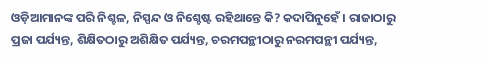ଓଡ଼ିଆମାନଙ୍କ ପରି ନିଶ୍ଚଳ, ନିସ୍ପନ୍ଦ ଓ ନିଶ୍ଚେଷ୍ଟ ରହିଥାନ୍ତେ କି? କଦାପିନୁହେଁ । ରାଜାଠାରୁ ପ୍ରଜା ପର୍ଯ୍ୟନ୍ତ, ଶିକ୍ଷିତଠାରୁ ଅଶିକ୍ଷିତ ପର୍ଯ୍ୟନ୍ତ, ଚରମପନ୍ଥୀଠାରୁ ନରମପନ୍ଥୀ ପର୍ଯ୍ୟନ୍ତ,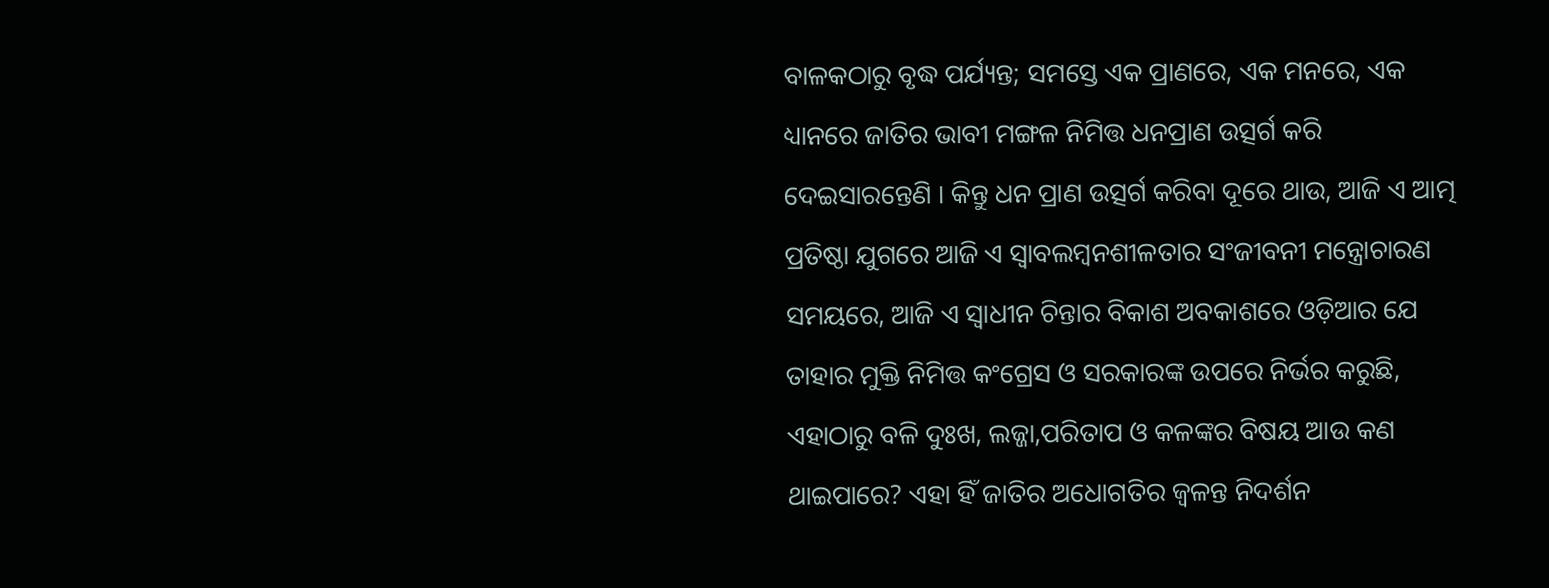ବାଳକଠାରୁ ବୃଦ୍ଧ ପର୍ଯ୍ୟନ୍ତ; ସମସ୍ତେ ଏକ ପ୍ରାଣରେ, ଏକ ମନରେ, ଏକ ଧ୍ୟାନରେ ଜାତିର ଭାବୀ ମଙ୍ଗଳ ନିମିତ୍ତ ଧନପ୍ରାଣ ଉତ୍ସର୍ଗ କରି ଦେଇସାରନ୍ତେଣି । କିନ୍ତୁ ଧନ ପ୍ରାଣ ଉତ୍ସର୍ଗ କରିବା ଦୂରେ ଥାଉ, ଆଜି ଏ ଆତ୍ମ ପ୍ରତିଷ୍ଠା ଯୁଗରେ ଆଜି ଏ ସ୍ୱାବଲମ୍ବନଶୀଳତାର ସଂଜୀବନୀ ମନ୍ତ୍ରୋଚାରଣ ସମୟରେ, ଆଜି ଏ ସ୍ୱାଧୀନ ଚିନ୍ତାର ବିକାଶ ଅବକାଶରେ ଓଡ଼ିଆର ଯେ ତାହାର ମୁକ୍ତି ନିମିତ୍ତ କଂଗ୍ରେସ ଓ ସରକାରଙ୍କ ଉପରେ ନିର୍ଭର କରୁଛି, ଏହାଠାରୁ ବଳି ଦୁଃଖ, ଲଜ୍ଜା,ପରିତାପ ଓ କଳଙ୍କର ବିଷୟ ଆଉ କଣ ଥାଇପାରେ? ଏହା ହିଁ ଜାତିର ଅଧୋଗତିର ଜ୍ୱଳନ୍ତ ନିଦର୍ଶନ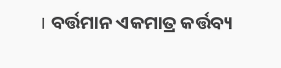। ବର୍ତ୍ତମାନ ଏକମାତ୍ର କର୍ତ୍ତବ୍ୟ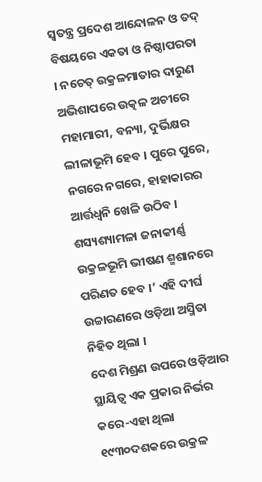ସ୍ୱତନ୍ତ୍ର ପ୍ରଦେଶ ଆନ୍ଦୋଳନ ଓ ତଦ୍ ବିଷୟରେ ଏକତା ଓ ନିଷ୍ଠାପରତା । ନଚେତ୍ ଉକ୍ରଳମାତାର ଦାରୁଣ ଅଭିଶାପରେ ଉତ୍କଳ ଅଚୀରେ ମହାମାରୀ, ବନ୍ୟା, ଦୁର୍ଭିକ୍ଷର ଲୀଳାଭୂମି ହେବ । ପୁରେ ପୁରେ, ନଗରେ ନଗରେ, ହାହାକାରର ଆର୍ତ୍ତଧ୍ୱନି ଖେଳି ଉଠିବ । ଶସ୍ୟଶ୍ୟାମଳା ଜନାକୀର୍ଣ୍ଣ ଉକ୍ରଳଭୂମି ଭୀଷଣ ଶ୍ମଶାନରେ ପରିଣତ ହେବ ।’ ଏହି ଦୀର୍ଘ ଉଚ୍ଚାରଣରେ ଓଡ଼ିଆ ଅସ୍ମିତା ନିହିତ ଥିଲା ।
ଦେଶ ମିଶ୍ରଣ ଉପରେ ଓଡ଼ିଆର ସ୍ଥାୟିତ୍ୱ ଏକ ପ୍ରକାର ନିର୍ଭର କରେ-ଏହା ଥିଲା ୧୯୩୦ଦଶକରେ ଉକ୍ରଳ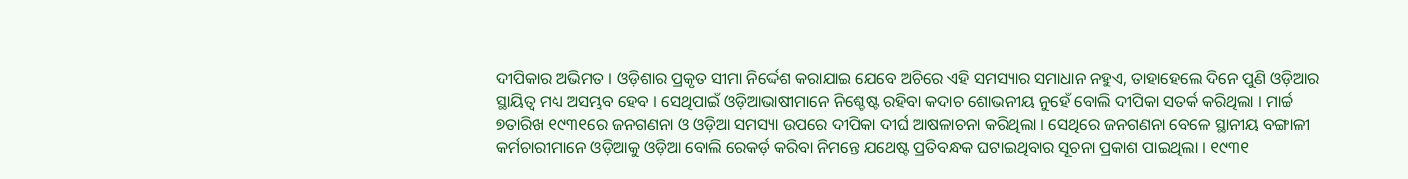ଦୀପିକାର ଅଭିମତ । ଓଡ଼ିଶାର ପ୍ରକୃତ ସୀମା ନିର୍ଦ୍ଦେଶ କରାଯାଇ ଯେବେ ଅଚିରେ ଏହି ସମସ୍ୟାର ସମାଧାନ ନହୁଏ, ତାହାହେଲେ ଦିନେ ପୁଣି ଓଡ଼ିଆର ସ୍ଥାୟିତ୍ୱ ମଧ୍ୟ ଅସମ୍ଭବ ହେବ । ସେଥିପାଇଁ ଓଡ଼ିଆଭାଷୀମାନେ ନିଶ୍ଚେଷ୍ଟ ରହିବା କଦାଚ ଶୋଭନୀୟ ନୁହେଁ ବୋଲି ଦୀପିକା ସତର୍କ କରିଥିଲା । ମାର୍ଚ୍ଚ ୭ତାରିଖ ୧୯୩୧ରେ ଜନଗଣନା ଓ ଓଡ଼ିଆ ସମସ୍ୟା ଉପରେ ଦୀପିକା ଦୀର୍ଘ ଆଷଳାଚନା କରିଥିଲା । ସେଥିରେ ଜନଗଣନା ବେଳେ ସ୍ଥାନୀୟ ବଙ୍ଗାଳୀ କର୍ମଚାରୀମାନେ ଓଡ଼ିଆକୁ ଓଡ଼ିଆ ବୋଲି ରେକର୍ଡ଼ କରିବା ନିମନ୍ତେ ଯଥେଷ୍ଟ ପ୍ରତିବନ୍ଧକ ଘଟାଇଥିବାର ସୂଚନା ପ୍ରକାଶ ପାଇଥିଲା । ୧୯୩୧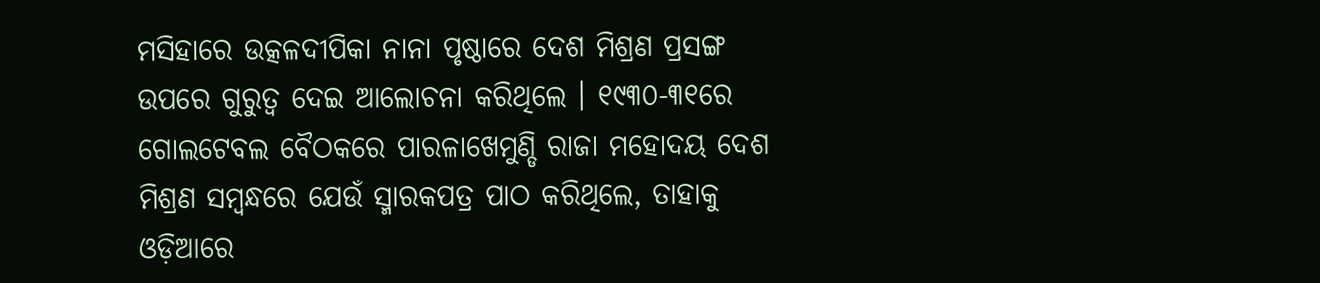ମସିହାରେ ଉତ୍କଳଦୀପିକା ନାନା ପୃଷ୍ଠାରେ ଦେଶ ମିଶ୍ରଣ ପ୍ରସଙ୍ଗ ଉପରେ ଗୁରୁତ୍ୱ ଦେଇ ଆଲୋଚନା କରିଥିଲେ । ୧୯୩୦-୩୧ରେ ଗୋଲଟେବଲ ବୈଠକରେ ପାରଳାଖେମୁଣ୍ଡି ରାଜା ମହୋଦୟ ଦେଶ ମିଶ୍ରଣ ସମ୍ବନ୍ଧରେ ଯେଉଁ ସ୍ମାରକପତ୍ର ପାଠ କରିଥିଲେ, ତାହାକୁ ଓଡ଼ିଆରେ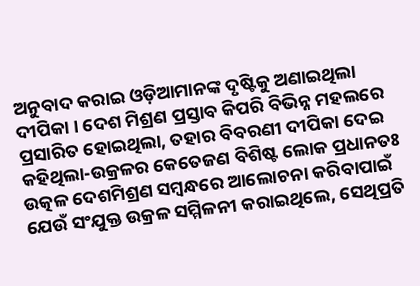ଅନୁବାଦ କରାଇ ଓଡ଼ିଆମାନଙ୍କ ଦୃଷ୍ଟିକୁ ଅଣାଇଥିଲା ଦୀପିକା । ଦେଶ ମିଶ୍ରଣ ପ୍ରସ୍ତାବ କିପରି ବିଭିନ୍ନ ମହଲରେ ପ୍ରସାରିତ ହୋଇଥିଲା, ତହାର ବିବରଣୀ ଦୀପିକା ଦେଇ କହିଥିଲା-ଉକ୍ରଳର କେତେଜଣ ବିଶିଷ୍ଟ ଲୋକ ପ୍ରଧାନତଃ ଉତ୍କଳ ଦେଶମିଶ୍ରଣ ସମ୍ବନ୍ଧରେ ଆଲୋଚନା କରିବାପାଇଁ ଯେଉଁ ସଂଯୁକ୍ତ ଉକ୍ରଳ ସମ୍ମିଳନୀ କରାଇଥିଲେ, ସେଥିପ୍ରତି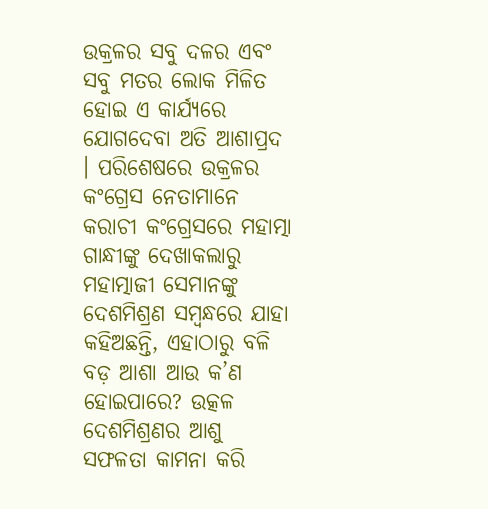ଉକ୍ରଳର ସବୁ ଦଳର ଏବଂ ସବୁ ମତର ଲୋକ ମିଳିତ ହୋଇ ଏ କାର୍ଯ୍ୟରେ ଯୋଗଦେବା ଅତି ଆଶାପ୍ରଦ । ପରିଶେଷରେ ଉକ୍ରଳର କଂଗ୍ରେସ ନେତାମାନେ କରାଚୀ କଂଗ୍ରେସରେ ମହାତ୍ମା ଗାନ୍ଧୀଙ୍କୁ ଦେଖାକଲାରୁ ମହାତ୍ମାଜୀ ସେମାନଙ୍କୁ ଦେଶମିଶ୍ରଣ ସମ୍ବନ୍ଧରେ ଯାହା କହିଅଛନ୍ତି, ଏହାଠାରୁ ବଳି ବଡ଼ ଆଶା ଆଉ କ’ଣ ହୋଇପାରେ? ଉତ୍କଳ ଦେଶମିଶ୍ରଣର ଆଶୁ ସଫଳତା କାମନା କରି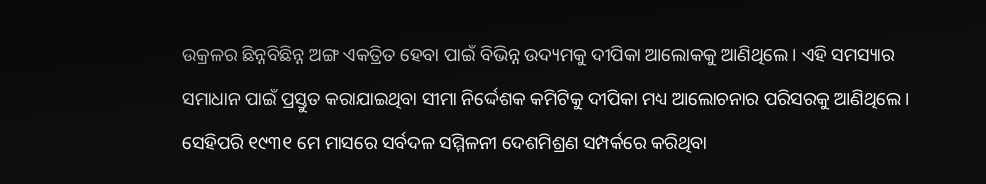ଉକ୍ରଳର ଛିନ୍ନବିଛିନ୍ନ ଅଙ୍ଗ ଏକତ୍ରିତ ହେବା ପାଇଁ ବିଭିନ୍ନ ଉଦ୍ୟମକୁ ଦୀପିକା ଆଲୋକକୁ ଆଣିଥିଲେ । ଏହି ସମସ୍ୟାର ସମାଧାନ ପାଇଁ ପ୍ରସ୍ତୁତ କରାଯାଇଥିବା ସୀମା ନିର୍ଦ୍ଦେଶକ କମିଟିକୁ ଦୀପିକା ମଧ୍ୟ ଆଲୋଚନାର ପରିସରକୁ ଆଣିଥିଲେ । ସେହିପରି ୧୯୩୧ ମେ ମାସରେ ସର୍ବଦଳ ସମ୍ମିଳନୀ ଦେଶମିଶ୍ରଣ ସମ୍ପର୍କରେ କରିଥିବା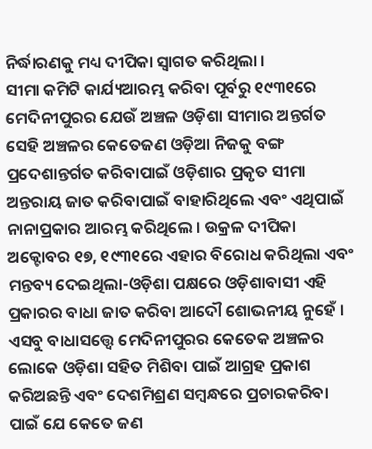ନିର୍ଦ୍ଧାରଣକୁ ମଧ୍ୟ ଦୀପିକା ସ୍ୱାଗତ କରିଥିଲା ।
ସୀମା କମିଟି କାର୍ଯ୍ୟଆରମ୍ଭ କରିବା ପୂର୍ବରୁ ୧୯୩୧ରେ ମେଦିନୀପୁରର ଯେଉଁ ଅଞ୍ଚଳ ଓଡ଼ିଶା ସୀମାର ଅନ୍ତର୍ଗତ ସେହି ଅଞ୍ଚଳର କେତେଜଣ ଓଡ଼ିଆ ନିଜକୁ ବଙ୍ଗ ପ୍ରଦେଶାନ୍ତର୍ଗତ କରିବାପାଇଁ ଓଡ଼ିଶାର ପ୍ରକୃତ ସୀମା ଅନ୍ତରାୟ ଜାତ କରିବାପାଇଁ ବାହାରିଥିଲେ ଏବଂ ଏଥିପାଇଁ ନାନାପ୍ରକାର ଆରମ୍ଭ କରିଥିଲେ । ଉକ୍ରଳ ଦୀପିକା ଅକ୍ଟୋବର ୧୭, ୧୯୩୧ରେ ଏହାର ବିରୋଧ କରିଥିଲା ଏବଂ ମନ୍ତବ୍ୟ ଦେଇଥିଲା-ଓଡ଼ିଶା ପକ୍ଷରେ ଓଡ଼ିଶାବାସୀ ଏହି ପ୍ରକାରର ବାଧା ଜାତ କରିବା ଆଦୌ ଶୋଭନୀୟ ନୁହେଁ । ଏସବୁ ବାଧାସତ୍ତ୍ୱେ ମେଦିନୀପୁରର କେତେକ ଅଞ୍ଚଳର ଲୋକେ ଓଡ଼ିଶା ସହିତ ମିଶିବା ପାଇଁ ଆଗ୍ରହ ପ୍ରକାଶ କରିଅଛନ୍ତି ଏବଂ ଦେଶମିଶ୍ରଣ ସମ୍ବନ୍ଧରେ ପ୍ରଚାରକରିବା ପାଇଁ ଯେ କେତେ ଜଣ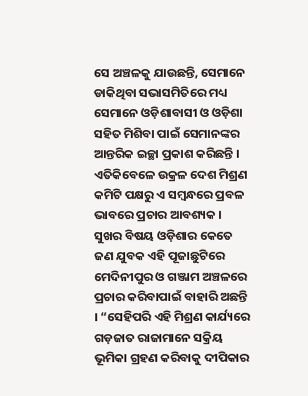ସେ ଅଞ୍ଚଳକୁ ଯାଉଛନ୍ତି, ସେମାନେ ଡାକିଥିବା ସଭାସମିତିରେ ମଧ୍ୟ ସେମାନେ ଓଡ଼ିଶାବାସୀ ଓ ଓଡ଼ିଶା ସହିତ ମିଶିବା ପାଇଁ ସେମାନଙ୍କର ଆନ୍ତରିକ ଇଚ୍ଛା ପ୍ରକାଶ କରିଛନ୍ତି । ଏତିକିବେଳେ ଉକ୍ରଳ ଦେଶ ମିଶ୍ରଣ କମିଟି ପକ୍ଷରୁ ଏ ସମ୍ବନ୍ଧରେ ପ୍ରବଳ ଭାବରେ ପ୍ରଚାର ଆବଶ୍ୟକ । ସୁଖର ବିଷୟ ଓଡ଼ିଶାର କେତେ ଜଣ ଯୁବକ ଏହି ପୂଜାଛୁଟିରେ ମେଦିନୀପୁର ଓ ଗଞ୍ଜାମ ଅଞ୍ଚଳରେ ପ୍ରଚାର କରିବାପାଇଁ ବାହାରି ଅଛନ୍ତି । “ସେହିପରି ଏହି ମିଶ୍ରଣ କାର୍ଯ୍ୟରେ ଗଡ଼ଜାତ ରାଜାମାନେ ସକ୍ରିୟ ଭୂମିକା ଗ୍ରହଣ କରିବାକୁ ଦୀପିକାର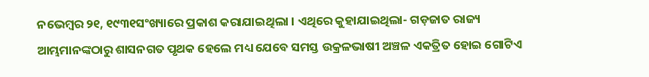ନଭେମ୍ବର ୨୧, ୧୯୩୧ସଂଖ୍ୟାରେ ପ୍ରକାଶ କରାଯାଇଥିଲା । ଏଥିରେ କୁହାଯାଇଥିଲା- ଗଡ଼ଜାତ ରାଜ୍ୟ ଆମ୍ଭମାନଙ୍କଠାରୁ ଶାସନଗତ ପୃଥକ ହେଲେ ମଧ୍ୟ ଯେବେ ସମସ୍ତ ଉକ୍ରଳଭାଷୀ ଅଞ୍ଚଳ ଏକତ୍ରିତ ହୋଇ ଗୋଟିଏ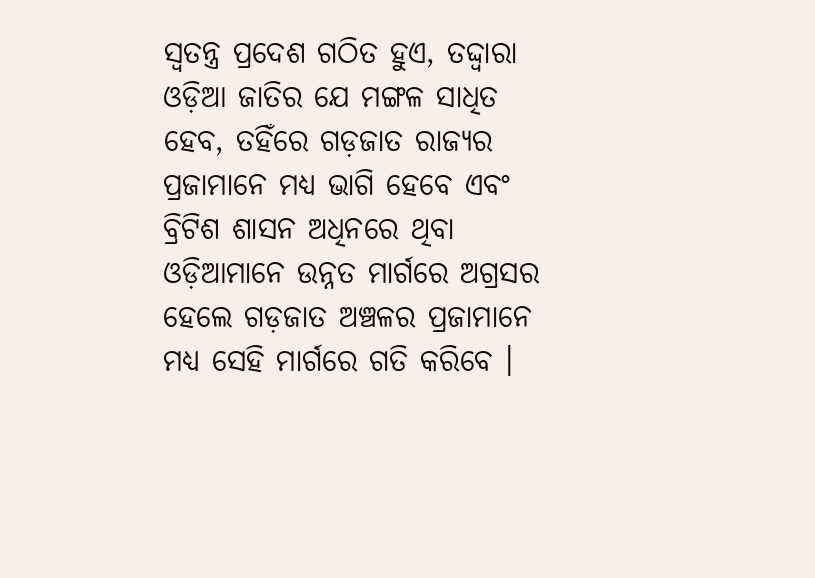ସ୍ୱତନ୍ତ୍ର ପ୍ରଦେଶ ଗଠିତ ହୁଏ, ତଦ୍ଦ୍ୱାରା ଓଡ଼ିଆ ଜାତିର ଯେ ମଙ୍ଗଳ ସାଧିତ ହେବ, ତହିଁରେ ଗଡ଼ଜାତ ରାଜ୍ୟର ପ୍ରଜାମାନେ ମଧ୍ୟ ଭାଗି ହେବେ ଏବଂ ବ୍ରିଟିଶ ଶାସନ ଅଧିନରେ ଥିବା ଓଡ଼ିଆମାନେ ଉନ୍ନତ ମାର୍ଗରେ ଅଗ୍ରସର ହେଲେ ଗଡ଼ଜାତ ଅଞ୍ଚଳର ପ୍ରଜାମାନେ ମଧ୍ୟ ସେହି ମାର୍ଗରେ ଗତି କରିବେ ।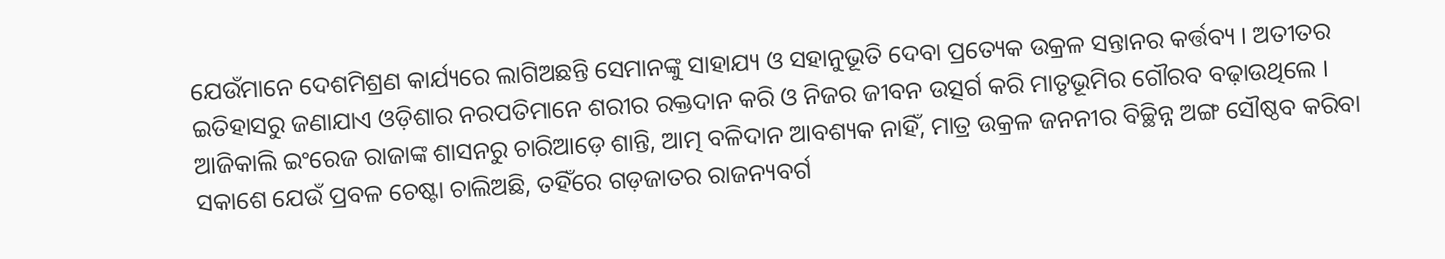ଯେଉଁମାନେ ଦେଶମିଶ୍ରଣ କାର୍ଯ୍ୟରେ ଲାଗିଅଛନ୍ତି ସେମାନଙ୍କୁ ସାହାଯ୍ୟ ଓ ସହାନୁଭୂତି ଦେବା ପ୍ରତ୍ୟେକ ଉକ୍ରଳ ସନ୍ତାନର କର୍ତ୍ତବ୍ୟ । ଅତୀତର ଇତିହାସରୁ ଜଣାଯାଏ ଓଡ଼ିଶାର ନରପତିମାନେ ଶରୀର ରକ୍ତଦାନ କରି ଓ ନିଜର ଜୀବନ ଉତ୍ସର୍ଗ କରି ମାତୃଭୂମିର ଗୌରବ ବଢ଼ାଉଥିଲେ । ଆଜିକାଲି ଇଂରେଜ ରାଜାଙ୍କ ଶାସନରୁ ଚାରିଆଡ଼େ ଶାନ୍ତି, ଆତ୍ମ ବଳିଦାନ ଆବଶ୍ୟକ ନାହିଁ, ମାତ୍ର ଉକ୍ରଳ ଜନନୀର ବିଚ୍ଛିନ୍ନ ଅଙ୍ଗ ସୌଷ୍ଠବ କରିବା ସକାଶେ ଯେଉଁ ପ୍ରବଳ ଚେଷ୍ଟା ଚାଲିଅଛି, ତହିଁରେ ଗଡ଼ଜାତର ରାଜନ୍ୟବର୍ଗ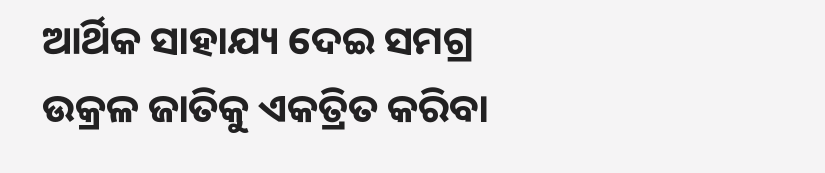ଆର୍ଥିକ ସାହାଯ୍ୟ ଦେଇ ସମଗ୍ର ଉକ୍ରଳ ଜାତିକୁ ଏକତ୍ରିତ କରିବା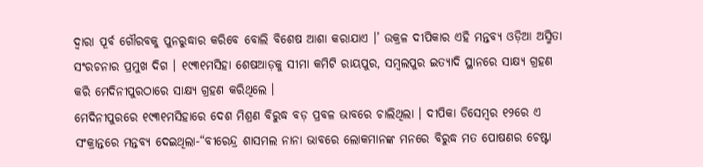ଦ୍ୱାରା ପୂର୍ବ ଗୌରବକୁ ପୁନରୁଦ୍ଧାର କରିବେ ବୋଲି ବିଶେଷ ଆଶା କରାଯାଏ ।’ ଉକ୍ରଳ ଦୀପିକାର ଏହି ମନ୍ତବ୍ୟ ଓଡ଼ିଆ ଅସ୍ମିତା ସଂରଚନାର ପ୍ରମୁଖ ଦିଗ । ୧୯୩୧ମସିହା ଶେଷଆଡ଼କୁ ସୀମା କମିଟି ରାୟପୁର, ସମ୍ବଲପୁର ଇତ୍ୟାଦି ସ୍ଥାନରେ ସାକ୍ଷ୍ୟ ଗ୍ରହଣ କରି ମେଦିନୀପୁରଠାରେ ସାକ୍ଷ୍ୟ ଗ୍ରହଣ କରିଥିଲେ ।
ମେଦିନୀପୁରରେ ୧୯୩୧ମସିହାରେ ଦେଶ ମିଶ୍ରଣ ବିରୁଦ୍ଧ ବଡ଼ ପ୍ରବଳ ଭାବରେ ଚାଲିଥିଲା । ଦୀପିକା ଡିସେମ୍ବର ୧୨ରେ ଏ ସଂକ୍ରାନ୍ତରେ ମନ୍ତବ୍ୟ ଦେଇଥିଲା-“ବୀରେନ୍ଦ୍ର ଶାସମଲ ନାନା ଭାବରେ ଲୋକମାନଙ୍କ ମନରେ ବିରୁଦ୍ଧ ମତ ପୋଷଣର ଚେଷ୍ଟା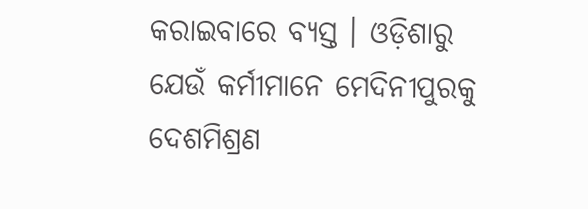କରାଇବାରେ ବ୍ୟସ୍ତ । ଓଡ଼ିଶାରୁ ଯେଉଁ କର୍ମୀମାନେ ମେଦିନୀପୁରକୁ ଦେଶମିଶ୍ରଣ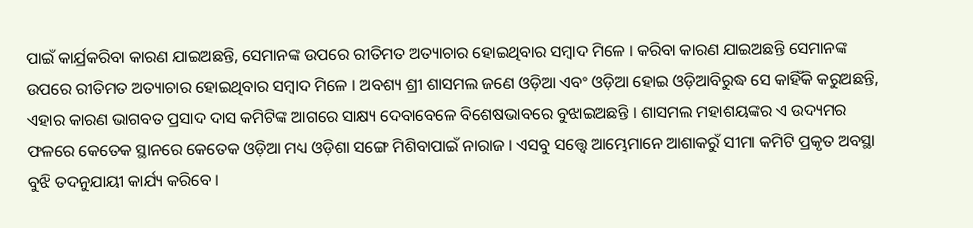ପାଇଁ କାର୍ଯ୍ରକରିବା କାରଣ ଯାଇଅଛନ୍ତି, ସେମାନଙ୍କ ଉପରେ ରୀତିମତ ଅତ୍ୟାଚାର ହୋଇଥିବାର ସମ୍ବାଦ ମିଳେ । କରିବା କାରଣ ଯାଇଅଛନ୍ତି ସେମାନଙ୍କ ଉପରେ ରୀତିମତ ଅତ୍ୟାଚାର ହୋଇଥିବାର ସମ୍ବାଦ ମିଳେ । ଅବଶ୍ୟ ଶ୍ରୀ ଶାସମଲ ଜଣେ ଓଡ଼ିଆ ଏବଂ ଓଡ଼ିଆ ହୋଇ ଓଡ଼ିଆବିରୁଦ୍ଧ ସେ କାହିଁକି କରୁଅଛନ୍ତି, ଏହାର କାରଣ ଭାଗବତ ପ୍ରସାଦ ଦାସ କମିଟିଙ୍କ ଆଗରେ ସାକ୍ଷ୍ୟ ଦେବାବେଳେ ବିଶେଷଭାବରେ ବୁଝାଇଅଛନ୍ତି । ଶାସମଲ ମହାଶୟଙ୍କର ଏ ଉଦ୍ୟମର ଫଳରେ କେତେକ ସ୍ଥାନରେ କେତେକ ଓଡ଼ିଆ ମଧ୍ୟ ଓଡ଼ିଶା ସଙ୍ଗେ ମିଶିବାପାଇଁ ନାରାଜ । ଏସବୁ ସତ୍ତ୍ୱେ ଆମ୍ଭେମାନେ ଆଶାକରୁଁ ସୀମା କମିଟି ପ୍ରକୃତ ଅବସ୍ଥା ବୁଝି ତଦନୁଯାୟୀ କାର୍ଯ୍ୟ କରିବେ ।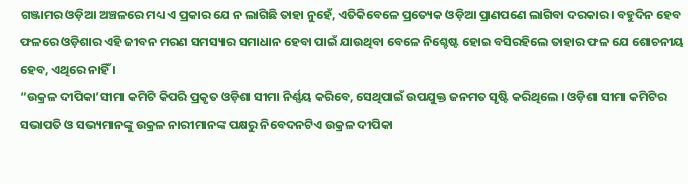ଗଞ୍ଜାମର ଓଡ଼ିଆ ଅଞ୍ଚଳରେ ମଧ୍ୟ ଏ ପ୍ରକାର ଯେ ନ ଲାଗିଛି ତାହା ନୁହେଁ, ଏତିକିବେଳେ ପ୍ରତ୍ୟେକ ଓଡ଼ିଆ ପ୍ରାଣପଣେ ଲାଗିବା ଦରକାର । ବହୁଦିନ ହେବ ଫଳରେ ଓଡ଼ିଶାର ଏହି ଜୀବନ ମରଣ ସମସ୍ୟାର ସମାଧାନ ହେବା ପାଇଁ ଯାଉଥିବା ବେଳେ ନିଶ୍ଚେଷ୍ଟ ହୋଇ ବସିରହିଲେ ତାହାର ଫଳ ଯେ ଶୋଚନୀୟ ହେବ, ଏଥିରେ ନାହିଁ ।
“ଉକ୍ରଳ ଦୀପିକା’ସୀମା କମିଟି କିପରି ପ୍ରକୃତ ଓଡ଼ିଶା ସୀମା ନିର୍ଣ୍ଣୟ କରିବେ, ସେଥିପାଇଁ ଉପଯୁକ୍ତ ଜନମତ ସୃଷ୍ଟି କରିଥିଲେ । ଓଡ଼ିଶା ସୀମା କମିଟିର ସଭାପତି ଓ ସଭ୍ୟମାନଙ୍କୁ ଉକ୍ରଳ ନାରୀମାନଙ୍କ ପକ୍ଷରୁ ନିବେଦନଟିଏ ଉକ୍ରଳ ଦୀପିକା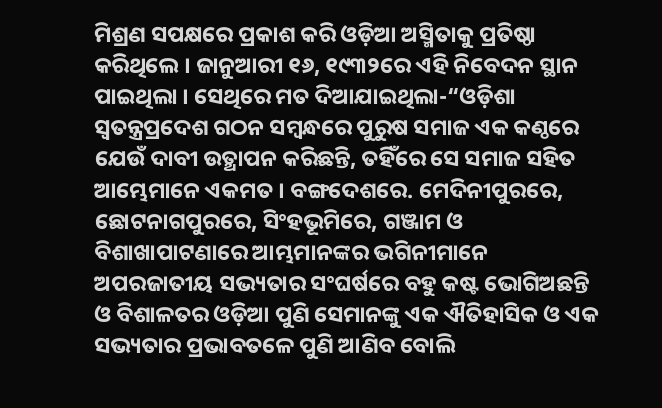ମିଶ୍ରଣ ସପକ୍ଷରେ ପ୍ରକାଶ କରି ଓଡ଼ିଆ ଅସ୍ମିତାକୁ ପ୍ରତିଷ୍ଠା କରିଥିଲେ । ଜାନୁଆରୀ ୧୬, ୧୯୩୨ରେ ଏହି ନିବେଦନ ସ୍ଥାନ ପାଇଥିଲା । ସେଥିରେ ମତ ଦିଆଯାଇଥିଲା-“ଓଡ଼ିଶା ସ୍ୱତନ୍ତ୍ରପ୍ରଦେଶ ଗଠନ ସମ୍ବନ୍ଧରେ ପୁରୁଷ ସମାଜ ଏକ କଣ୍ଠରେ ଯେଉଁ ଦାବୀ ଉତ୍ଥାପନ କରିଛନ୍ତି, ତହିଁରେ ସେ ସମାଜ ସହିତ ଆମ୍ଭେମାନେ ଏକମତ । ବଙ୍ଗଦେଶରେ. ମେଦିନୀପୁରରେ, ଛୋଟନାଗପୁରରେ, ସିଂହଭୂମିରେ, ଗଞ୍ଜାମ ଓ ବିଶାଖାପାଟଣାରେ ଆମ୍ଭମାନଙ୍କର ଭଗିନୀମାନେ ଅପରଜାତୀୟ ସଭ୍ୟତାର ସଂଘର୍ଷରେ ବହୁ କଷ୍ଟ ଭୋଗିଅଛନ୍ତି ଓ ବିଶାଳତର ଓଡ଼ିଆ ପୁଣି ସେମାନଙ୍କୁ ଏକ ଐତିହାସିକ ଓ ଏକ ସଭ୍ୟତାର ପ୍ରଭାବତଳେ ପୁଣି ଆଣିବ ବୋଲି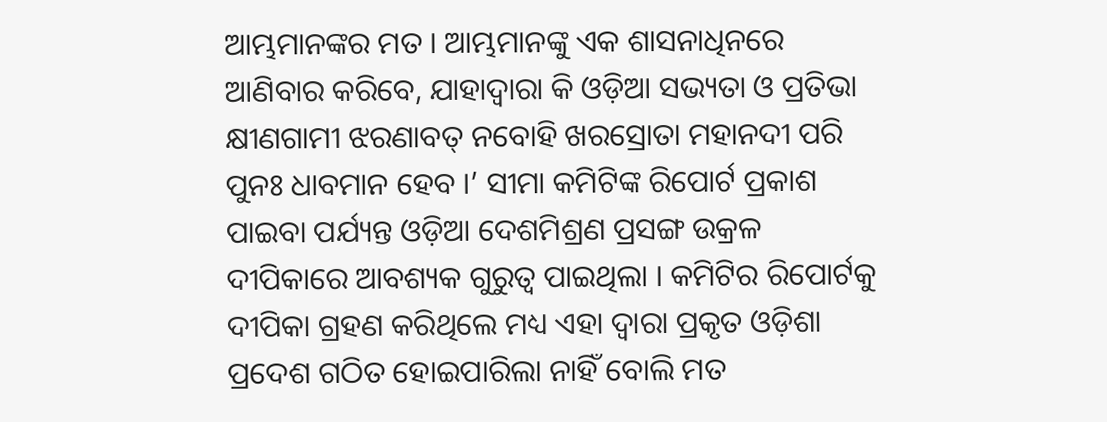ଆମ୍ଭମାନଙ୍କର ମତ । ଆମ୍ଭମାନଙ୍କୁ ଏକ ଶାସନାଧିନରେ ଆଣିବାର କରିବେ, ଯାହାଦ୍ୱାରା କି ଓଡ଼ିଆ ସଭ୍ୟତା ଓ ପ୍ରତିଭା କ୍ଷୀଣଗାମୀ ଝରଣାବତ୍ ନବୋହି ଖରସ୍ରୋତା ମହାନଦୀ ପରି ପୁନଃ ଧାବମାନ ହେବ ।’ ସୀମା କମିଟିଙ୍କ ରିପୋର୍ଟ ପ୍ରକାଶ ପାଇବା ପର୍ଯ୍ୟନ୍ତ ଓଡ଼ିଆ ଦେଶମିଶ୍ରଣ ପ୍ରସଙ୍ଗ ଉକ୍ରଳ ଦୀପିକାରେ ଆବଶ୍ୟକ ଗୁରୁତ୍ୱ ପାଇଥିଲା । କମିଟିର ରିପୋର୍ଟକୁ ଦୀପିକା ଗ୍ରହଣ କରିଥିଲେ ମଧ୍ୟ ଏହା ଦ୍ୱାରା ପ୍ରକୃତ ଓଡ଼ିଶା ପ୍ରଦେଶ ଗଠିତ ହୋଇପାରିଲା ନାହିଁ ବୋଲି ମତ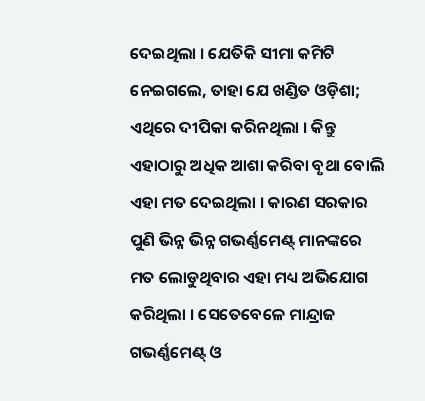ଦେଇଥିଲା । ଯେତିକି ସୀମା କମିଟି ନେଇଗଲେ, ତାହା ଯେ ଖଣ୍ଡିତ ଓଡ଼ିଶା; ଏଥିରେ ଦୀପିକା କରିନଥିଲା । କିନ୍ତୁ ଏହାଠାରୁ ଅଧିକ ଆଶା କରିବା ବୃଥା ବୋଲି ଏହା ମତ ଦେଇଥିଲା । କାରଣ ସରକାର ପୁଣି ଭିନ୍ନ ଭିନ୍ନ ଗଭର୍ଣ୍ଣମେଣ୍ଟ୍ ମାନଙ୍କରେ ମତ ଲୋଡୁଥିବାର ଏହା ମଧ୍ୟ ଅଭିଯୋଗ କରିଥିଲା । ସେତେବେଳେ ମାନ୍ଦ୍ରାଜ ଗଭର୍ଣ୍ଣମେଣ୍ଟ୍ ଓ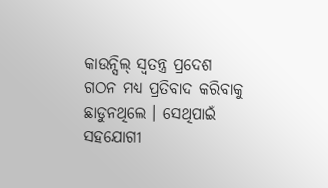କାଉନ୍ସିଲ୍ ସ୍ୱତନ୍ତ୍ର ପ୍ରଦେଶ ଗଠନ ମଧ୍ୟ ପ୍ରତିବାଦ କରିବାକୁ ଛାଡୁନଥିଲେ । ସେଥିପାଇଁ ସହଯୋଗୀ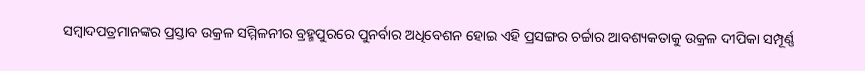ସମ୍ବାଦପତ୍ରମାନଙ୍କର ପ୍ରସ୍ତାବ ଉକ୍ରଳ ସମ୍ମିଳନୀର ବ୍ରହ୍ମପୁରରେ ପୁନର୍ବାର ଅଧିବେଶନ ହୋଇ ଏହି ପ୍ରସଙ୍ଗର ଚର୍ଚ୍ଚାର ଆବଶ୍ୟକତାକୁ ଉକ୍ରଳ ଦୀପିକା ସମ୍ପୂର୍ଣ୍ଣ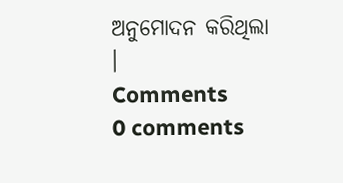ଅନୁମୋଦନ କରିଥିଲା ।
Comments
0 comments